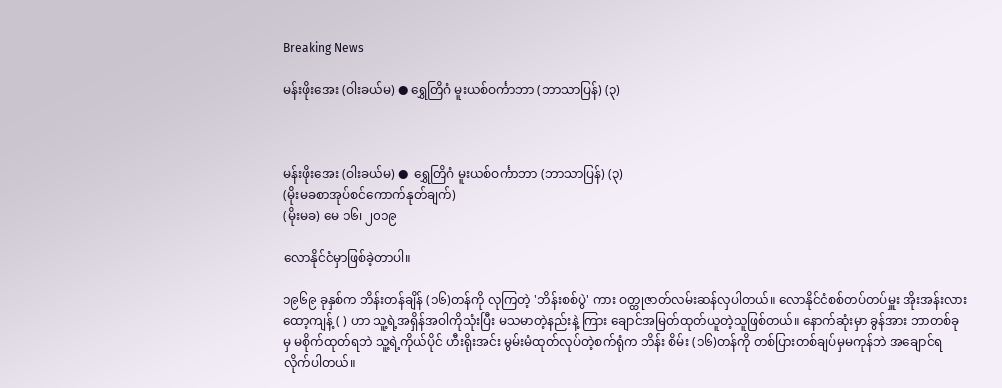Breaking News

မန်းဖိုးအေး (ဝါးခယ်မ) ● ရွှေတြိဂံ မူးယစ်ဝင်္ကာဘာ (ဘာသာပြန်) (၃)



မန်းဖိုးအေး (ဝါးခယ်မ) ●  ရွှေတြိဂံ မူးယစ်ဝင်္ကာဘာ (ဘာသာပြန်) (၃)
(မိုးမခစာအုပ်စင်ကောက်နုတ်ချက်)
(မိုးမခ) မေ ၁၆၊ ၂၀၁၉

လောနိုင်ငံမှာဖြစ်ခဲ့တာပါ။

၁၉၆၉ ခုနှစ်က ဘိန်းတန်ချိန် (၁၆)တန်ကို လုကြတဲ့ 'ဘိန်းစစ်ပွဲ' ကား ဝတ္ထုဇာတ်လမ်းဆန်လှပါတယ်။ လောနိုင်ငံစစ်တပ်တပ်မှူး အိုးအန်းလား ထော့ကျန့် ( ) ဟာ သူ့ရဲ့အရှိန်အဝါကိုသုံးပြီး မသမာတဲ့နည်းနဲ့ ကြား ချောင်အမြတ်ထုတ်ယူတဲ့သူဖြစ်တယ်။ နောက်ဆုံးမှာ ခွန်အား ဘာတစ်ခုမှ မစိုက်ထုတ်ရဘဲ သူ့ရဲ့ကိုယ်ပိုင် ဟီးရိုးအင်း မွမ်းမံထုတ်လုပ်တဲ့စက်ရုံက ဘိန်း စိမ်း (၁၆)တန်ကို တစ်ပြားတစ်ချပ်မှမကုန်ဘဲ အချောင်ရလိုက်ပါတယ်။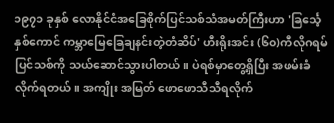၁၉၇၁ ခုနှစ် လောနိုင်ငံအခြေစိုက်ပြင်သစ်သံအမတ်ကြီးဟာ 'ခြင်္သေ့ နှစ်ကောင် ကမ္ဘာမြေခြေချနင်းတဲ့တံဆိပ်' ဟီးရိုးအင်း (၆၀)ကီလိုဂရမ် ပြင်သစ်ကို သယ်ဆောင်သွားပါတယ်။ ပဲရစ်မှာတွေ့ရှိပြီး အဖမ်းခံလိုက်ရတယ်။ အကျိုး အမြတ် ဖောဖောသီသီရလိုက်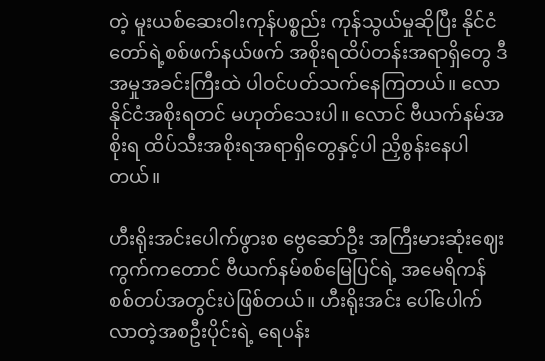တဲ့ မူးယစ်ဆေးဝါးကုန်ပစ္စည်း ကုန်သွယ်မှုဆိုပြီး နိုင်ငံတော်ရဲ့စစ်ဖက်နယ်ဖက် အစိုးရထိပ်တန်းအရာရှိတွေ ဒီအမှုအခင်းကြီးထဲ ပါဝင်ပတ်သက်နေကြတယ်။ လောနိုင်ငံအစိုးရတင် မဟုတ်သေးပါ။ လောင် ဗီယက်နမ်အစိုးရ ထိပ်သီးအစိုးရအရာရှိတွေနှင့်ပါ ညှိစွန်းနေပါတယ်။

ဟီးရိုးအင်းပေါက်ဖွားစ ဗွေဆော်ဦး အကြီးမားဆုံးဈေးကွက်ကတောင် ဗီယက်နမ်စစ်မြေပြင်ရဲ့ အမေရိကန် စစ်တပ်အတွင်းပဲဖြစ်တယ်။ ဟီးရိုးအင်း ပေါ်ပေါက်လာတဲ့အစဦးပိုင်းရဲ့ ရေပန်း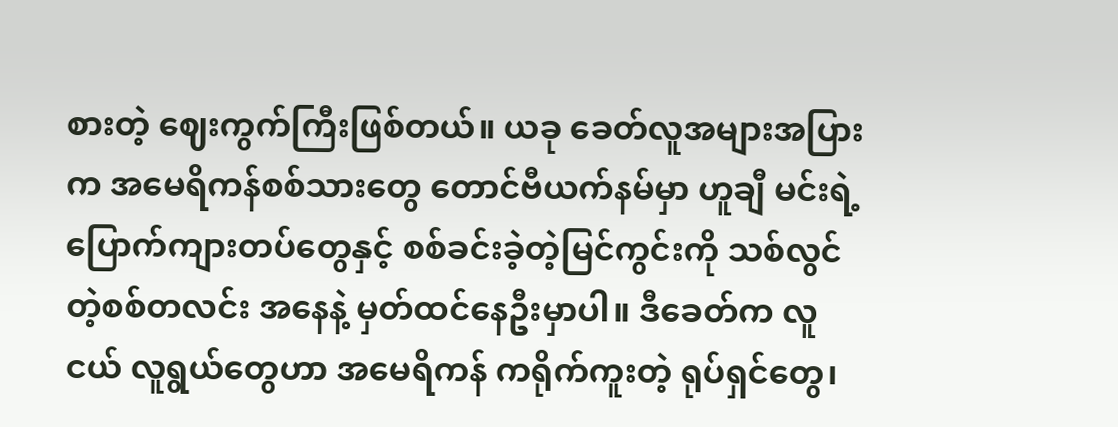စားတဲ့ ဈေးကွက်ကြီးဖြစ်တယ်။ ယခု ခေတ်လူအများအပြားက အမေရိကန်စစ်သားတွေ တောင်ဗီယက်နမ်မှာ ဟူချီ မင်းရဲ့ ပြောက်ကျားတပ်တွေနှင့် စစ်ခင်းခဲ့တဲ့မြင်ကွင်းကို သစ်လွင်တဲ့စစ်တလင်း အနေနဲ့ မှတ်ထင်နေဦးမှာပါ။ ဒီခေတ်က လူငယ် လူရွယ်တွေဟာ အမေရိကန် ကရိုက်ကူးတဲ့ ရုပ်ရှင်တွေ၊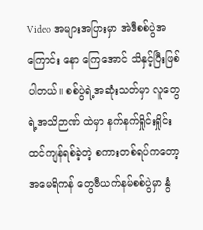Video အများအပြားမှာ အဲဒီစစ်ပွဲအကြောင်း နော ကြေအောင် သိနှင့်ပြီးဖြစ်ပါတယ်။ စစ်ပွဲရဲ့အဆုံးသတ်မှာ လူတွေရဲ့အသိဉာဏ် ထဲမှာ နက်နက်ရှိုင်းရှိုင်းထင်ကျန်ရစ်ခဲ့တဲ့ စကားတစ်ရပ်ကတော့ အမေရိကန် တွေဗီယက်နမ်စစ်ပွဲမှာ နွံ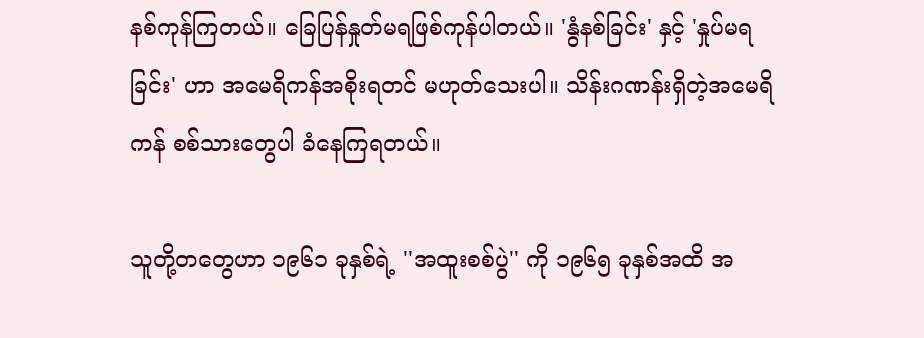နစ်ကုန်ကြတယ်။ ခြေပြန်နှုတ်မရဖြစ်ကုန်ပါတယ်။ 'နွံနစ်ခြင်း' နှင့် 'နှုပ်မရခြင်း' ဟာ အမေရိကန်အစိုးရတင် မဟုတ်သေးပါ။ သိန်းဂဏန်းရှိတဲ့အမေရိကန် စစ်သားတွေပါ ခံနေကြရတယ်။

သူတို့တတွေဟာ ၁၉၆၁ ခုနှစ်ရဲ့ ''အထူးစစ်ပွဲ'' ကို ၁၉၆၅ ခုနှစ်အထိ အ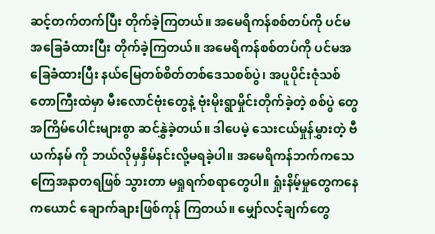ဆင့်တက်တက်ပြီး တိုက်ခဲ့ကြတယ်။ အမေရိကန်စစ်တပ်ကို ပင်မအခြေခံထားပြီး တိုက်ခဲ့ကြတယ်။ အမေရိကန်စစ်တပ်ကို ပင်မအခြေခံထားပြီး နယ်မြေတစ်စိတ်တစ်ဒေသစစ်ပွဲ၊ အပူပိုင်းဇုံသစ်တောကြီးထဲမှာ မီးလောင်ဗုံးတွေနဲ့ ဗုံးမိုးရွာမှိုင်းတိုက်ခဲ့တဲ့ စစ်ပွဲ တွေအကြိမ်ပေါင်းများစွာ ဆင်နွှဲခဲ့တယ်။ ဒါပေမဲ့ သေးငယ်မှုန်မွှားတဲ့ ဗီယက်နမ် ကို ဘယ်လိုမှနှိမ်နင်းလို့မရခဲ့ပါ။ အမေရိကန်ဘက်ကသေကြေအနာတရဖြစ် သွားတာ မရှုရက်စရာတွေပါ။ ရှုံးနိမ့်မှုတွေကနေ ကယောင် ချောက်ချားဖြစ်ကုန် ကြတယ်။ မျှော်လင့်ချက်တွေ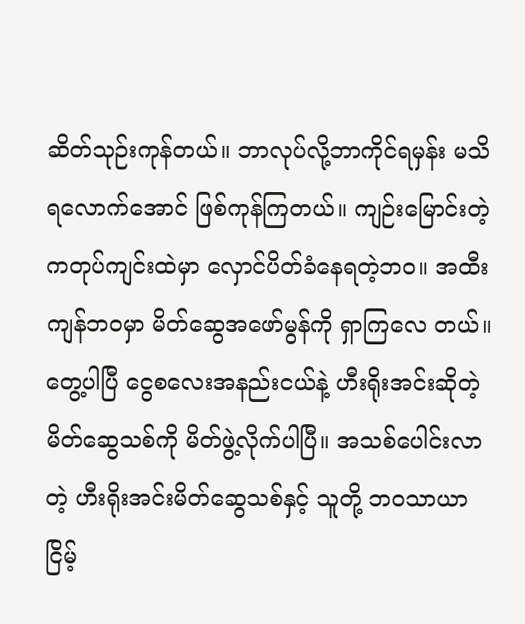ဆိတ်သုဉ်းကုန်တယ်။ ဘာလုပ်လို့ဘာကိုင်ရမှန်း မသိရလောက်အောင် ဖြစ်ကုန်ကြတယ်။ ကျဉ်းမြောင်းတဲ့ကတုပ်ကျင်းထဲမှာ လှောင်ပိတ်ခံနေရတဲ့ဘဝ။ အထီးကျန်ဘဝမှာ မိတ်ဆွေအဖော်မွန်ကို ရှာကြလေ တယ်။ တွေ့ပါပြီ ငွေစလေးအနည်းငယ်နဲ့ ဟီးရိုးအင်းဆိုတဲ့ မိတ်ဆွေသစ်ကို မိတ်ဖွဲ့လိုက်ပါပြီ။ အသစ်ပေါင်းလာတဲ့ ဟီးရိုးအင်းမိတ်ဆွေသစ်နှင့် သူတို့ ဘဝသာယာ ငြိမ့်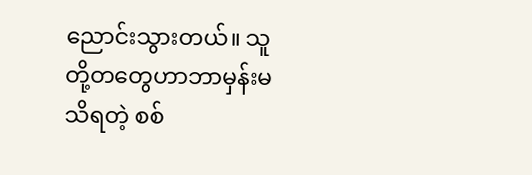ညောင်းသွားတယ်။ သူတို့တတွေဟာဘာမှန်းမသိရတဲ့ စစ်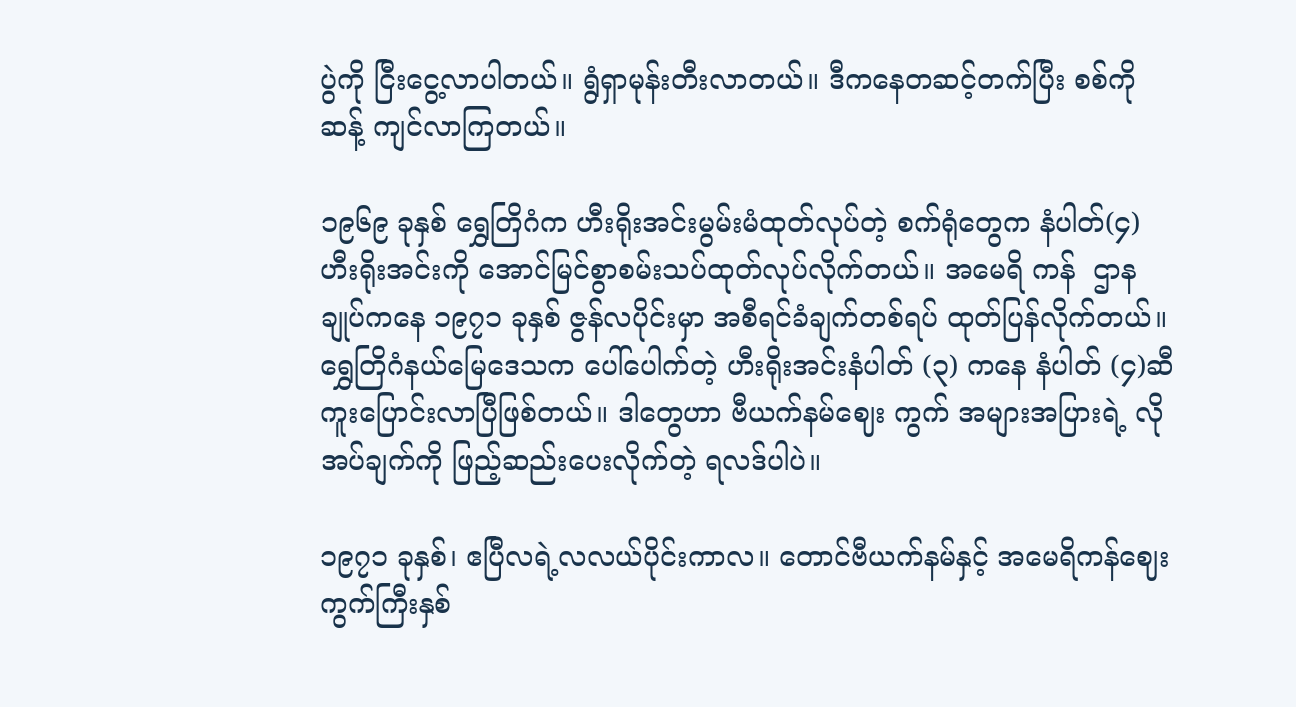ပွဲကို ငြီးငွေ့လာပါတယ်။ ရွံရှာမုန်းတီးလာတယ်။ ဒီကနေတဆင့်တက်ပြီး စစ်ကိုဆန့် ကျင်လာကြတယ်။

၁၉၆၉ ခုနှစ် ရွှေတြိဂံက ဟီးရိုးအင်းမွမ်းမံထုတ်လုပ်တဲ့ စက်ရုံတွေက နံပါတ်(၄) ဟီးရိုးအင်းကို အောင်မြင်စွာစမ်းသပ်ထုတ်လုပ်လိုက်တယ်။ အမေရိ ကန်  ဌာနချုပ်ကနေ ၁၉၇၁ ခုနှစ် ဇွန်လပိုင်းမှာ အစီရင်ခံချက်တစ်ရပ် ထုတ်ပြန်လိုက်တယ်။ ရွှေတြိဂံနယ်မြေဒေသက ပေါ်ပေါက်တဲ့ ဟီးရိုးအင်းနံပါတ် (၃) ကနေ နံပါတ် (၄)ဆီ ကူးပြောင်းလာပြီဖြစ်တယ်။ ဒါတွေဟာ ဗီယက်နမ်ဈေး ကွက် အများအပြားရဲ့ လိုအပ်ချက်ကို ဖြည့်ဆည်းပေးလိုက်တဲ့ ရလဒ်ပါပဲ။

၁၉၇၁ ခုနှစ်၊ ဧပြီလရဲ့လလယ်ပိုင်းကာလ။ တောင်ဗီယက်နမ်နှင့် အမေရိကန်ဈေးကွက်ကြီးနှစ်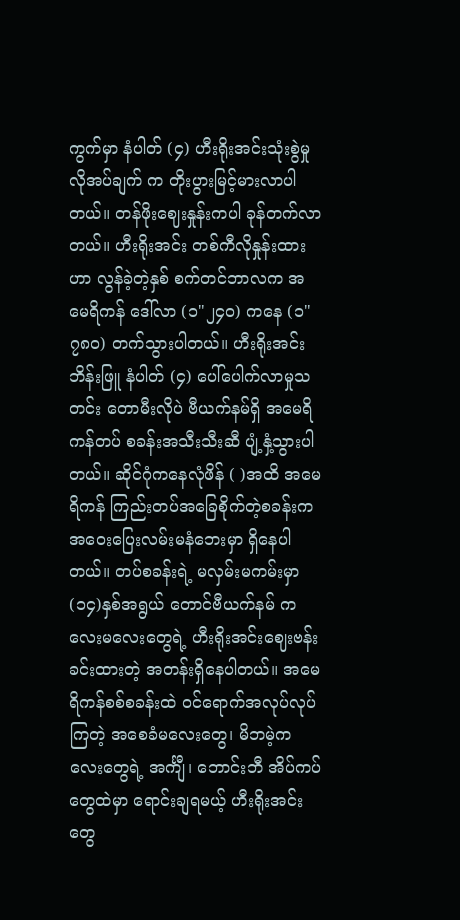ကွက်မှာ နံပါတ် (၄) ဟီးရိုးအင်းသုံးစွဲမှု လိုအပ်ချက် က တိုးပွားမြင့်မားလာပါတယ်။ တန်ဖိုးဈေးနှုန်းကပါ ခုန်တက်လာတယ်။ ဟီးရိုးအင်း တစ်ကီလိုနှုန်းထားဟာ လွန်ခဲ့တဲ့နှစ် စက်တင်ဘာလက အမေရိကန် ဒေါ်လာ (၁"၂၄၀) ကနေ (၁"၇၈၀) တက်သွားပါတယ်။ ဟီးရိုးအင်းဘိန်းဖြူ နံပါတ် (၄) ပေါ်ပေါက်လာမှုသတင်း တောမီးလိုပဲ ဗီယက်နမ်ရှိ အမေရိကန်တပ် စခန်းအသီးသီးဆီ ပျံ့နှံ့သွားပါတယ်။ ဆိုင်ဂုံကနေလုံဖိန် ( )အထိ အမေရိကန် ကြည်းတပ်အခြေစိုက်တဲ့စခန်းက အဝေးပြေးလမ်းမနံဘေးမှာ ရှိနေပါတယ်။ တပ်စခန်းရဲ့ မလှမ်းမကမ်းမှာ (၁၄)နှစ်အရွယ် တောင်ဗီယက်နမ် ကလေးမလေးတွေရဲ့ ဟီးရိုးအင်းဈေးဗန်း ခင်းထားတဲ့ အတန်းရှိနေပါတယ်။ အမေရိကန်စစ်စခန်းထဲ ဝင်ရောက်အလုပ်လုပ်ကြတဲ့ အစေခံမလေးတွေ၊ မိဘမဲ့ကလေးတွေရဲ့ အင်္ကျီ၊ ဘောင်းဘီ အိပ်ကပ်တွေထဲမှာ ရောင်းချရမယ့် ဟီးရိုးအင်းတွေ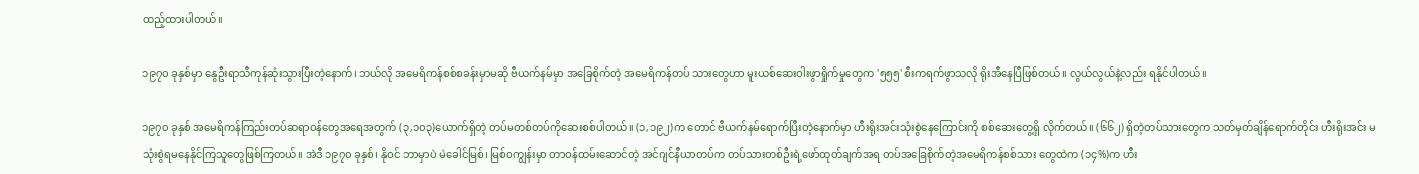ထည့်ထားပါတယ်။

၁၉၇၀ ခုနှစ်မှာ နွေဦးရာသီကုန်ဆုံးသွားပြီးတဲ့နောက်၊ ဘယ်လို အမေရိကန်စစ်စခန်းမှာမဆို ဗီယက်နမ်မှာ အခြေစိုက်တဲ့ အမေရိကန်တပ် သားတွေဟာ မူးယစ်ဆေးဝါးဖွာရှိုက်မှုတွေက '၅၅၅' စီးကရက်ဖွာသလို ရိုးအီနေပြီဖြစ်တယ်။ လွယ်လွယ်နဲ့လည်း ရနိုင်ပါတယ်။

၁၉၇၀ ခုနှစ် အမေရိကန်ကြည်းတပ်ဆရာဝန်တွေအရေအတွက် (၃,၁၀၃)ယောက်ရှိတဲ့ တပ်မတစ်တပ်ကိုဆေးစစ်ပါတယ်။ (၁,၁၉၂)က တောင် ဗီယက်နမ်ရောက်ပြီးတဲ့နောက်မှာ ဟီးရိုးအင်းသုံးစွဲနေကြောင်းကို စစ်ဆေးတွေ့ရှိ လိုက်တယ်။ (၆၆၂) ရှိတဲ့တပ်သားတွေက သတ်မှတ်ချိန်ရောက်တိုင်း ဟီးရိုးအင်း မသုံးစွဲရမနေနိုင်ကြသူတွေဖြစ်ကြတယ်။ အဲဒီ ၁၉၇၀ ခုနှစ်၊ နိုဝင် ဘာမှာပဲ မဲခေါင်မြစ်၊ မြစ်ဝကျွန်းမှာ တာဝန်ထမ်းဆောင်တဲ့ အင်ဂျင်နီယာတပ်က တပ်သားတစ်ဦးရဲ့ဖော်ထုတ်ချက်အရ တပ်အခြေစိုက်တဲ့အမေရိကန်စစ်သား တွေထဲက (၁၄%)က ဟီး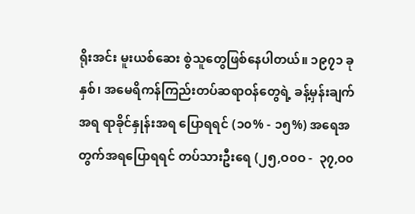ရိုးအင်း မူးယစ်ဆေး စွဲသူတွေဖြစ်နေပါတယ်။ ၁၉၇၁ ခုနှစ်၊ အမေရိကန်ကြည်းတပ်ဆရာဝန်တွေရဲ့ ခန့်မှန်းချက်အရ ရာခိုင်နှုန်းအရ ပြောရရင် (၁၀% - ၁၅%) အရေအ တွက်အရပြောရရင် တပ်သားဦးရေ (၂၅,ဝ၀ဝ -  ၃၇,ဝ၀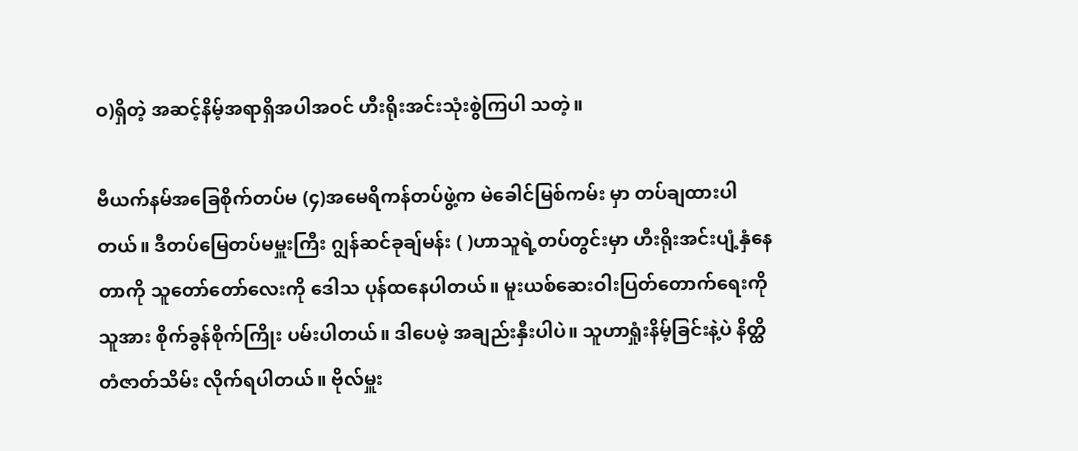ဝ)ရှိတဲ့ အဆင့်နိမ့်အရာရှိအပါအဝင် ဟီးရိုးအင်းသုံးစွဲကြပါ သတဲ့။

ဗီယက်နမ်အခြေစိုက်တပ်မ (၄)အမေရိကန်တပ်ဖွဲ့က မဲခေါင်မြစ်ကမ်း မှာ တပ်ချထားပါတယ်။ ဒီတပ်မြေတပ်မမှူးကြီး ဂျွန်ဆင်ခုချ်မန်း ( )ဟာသူရဲ့တပ်တွင်းမှာ ဟီးရိုးအင်းပျံ့နှံနေတာကို သူတော်တော်လေးကို ဒေါသ ပုန်ထနေပါတယ်။ မူးယစ်ဆေးဝါးပြတ်တောက်ရေးကို သူအား စိုက်ခွန်စိုက်ကြိုး ပမ်းပါတယ်။ ဒါပေမဲ့ အချည်းနှီးပါပဲ။ သူဟာရှုံးနိမ့်ခြင်းနဲ့ပဲ နိတ္ထိတံဇာတ်သိမ်း လိုက်ရပါတယ်။ ဗိုလ်မှူး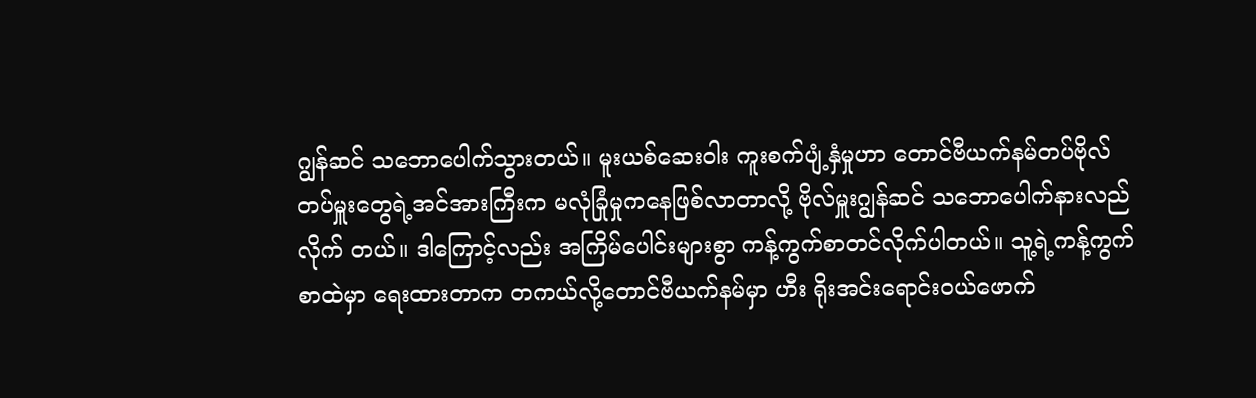ဂျွန်ဆင် သဘောပေါက်သွားတယ်။ မူးယစ်ဆေးဝါး ကူးစက်ပျံ့နှံမှုဟာ တောင်ဗီယက်နမ်တပ်ဗိုလ် တပ်မှူးတွေရဲ့အင်အားကြီးက မလုံခြုံမှုကနေဖြစ်လာတာလို့ ဗိုလ်မှူးဂျွန်ဆင် သဘောပေါက်နားလည်လိုက် တယ်။ ဒါကြောင့်လည်း အကြိမ်ပေါင်းများစွာ ကန့်ကွက်စာတင်လိုက်ပါတယ်။ သူ့ရဲ့ကန့်ကွက်စာထဲမှာ ရေးထားတာက တကယ်လို့တောင်ဗီယက်နမ်မှာ ဟီး ရိုးအင်းရောင်းဝယ်ဖောက်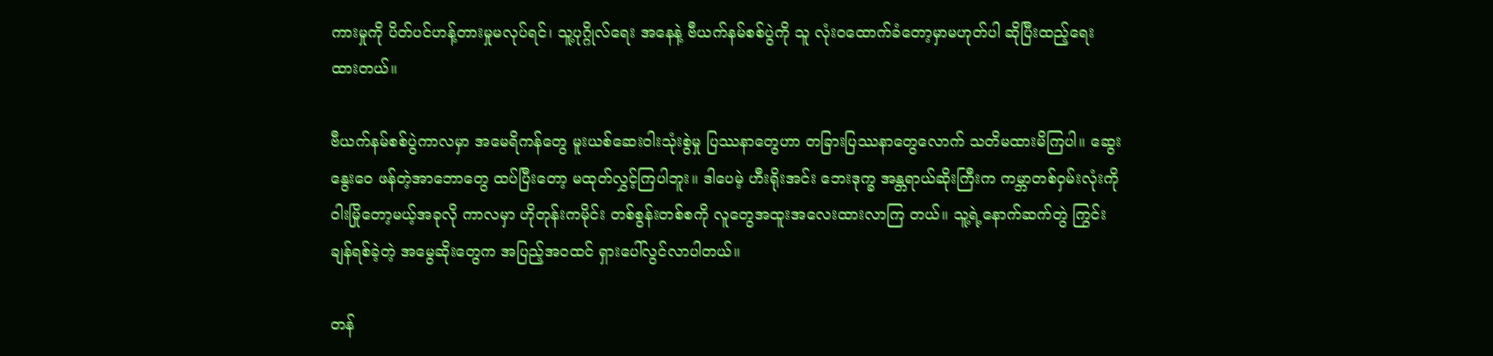ကားမှုကို ပိတ်ပင်ဟန့်တားမှုမလုပ်ရင်၊ သူ့ပုဂ္ဂိုလ်ရေး အနေနဲ့ ဗီယက်နမ်စစ်ပွဲကို သူ လုံးဝထောက်ခံတော့မှာမဟုတ်ပါ ဆိုပြီးထည့်ရေး ထားတယ်။

ဗီယက်နမ်စစ်ပွဲကာလမှာ အမေရိကန်တွေ မူးယစ်ဆေးဝါးသုံးစွဲမှု ပြဿနာတွေဟာ တခြားပြဿနာတွေလောက် သတိမထားမိကြပါ။ ဆွေးနွေးဝေ ဖန်တဲ့အာဘောတွေ ထပ်ပြီးတော့ မထုတ်လွှင့်ကြပါဘူး။ ဒါပေမဲ့ ဟီးရိုးအင်း ဘေးဒုက္ခ အန္တရာယ်ဆိုးကြီးက ကမ္ဘာတစ်ဝှမ်းလုံးကို ဝါးမြိုတော့မယ့်အခုလို ကာလမှာ ဟိုတုန်းကမိုင်း တစ်စွန်းတစ်စကို လူတွေအထူးအလေးထားလာကြ တယ်။ သူ့ရဲ့နောက်ဆက်တွဲ ကြွင်းချန်ရစ်ခဲ့တဲ့ အမွေဆိုးတွေက အပြည့်အဝထင် ရှားပေါ်လွင်လာပါတယ်။

တန်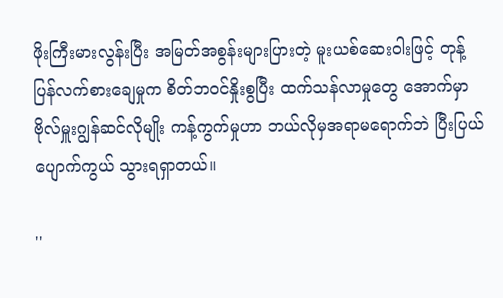ဖိုးကြီးမားလွန်းပြီး အမြတ်အစွန်းများပြားတဲ့ မူးယစ်ဆေးဝါးဖြင့် တုန့်ပြန်လက်စားချေမှုက စိတ်ဘဝင်နှိုးစွပြီး ထက်သန်လာမှုတွေ အောက်မှာ ဗိုလ်မှူးဂျွန်ဆင်လိုမျိုး ကန့်ကွက်မှုဟာ ဘယ်လိုမှအရာမရောက်ဘဲ ပြီးပြယ် ပျောက်ကွယ် သွားရရှာတယ်။

''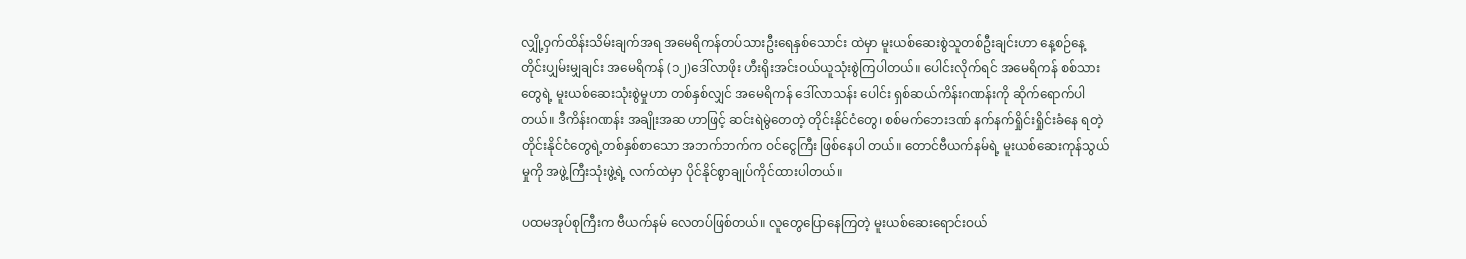လျှို့ဝှက်ထိန်းသိမ်းချက်အရ အမေရိကန်တပ်သားဦးရေနှစ်သောင်း ထဲမှာ မူးယစ်ဆေးစွဲသူတစ်ဦးချင်းဟာ နေ့စဉ်နေ့တိုင်းပျှမ်းမျှချင်း အမေရိကန် (၁၂)ဒေါ်လာဖိုး ဟီးရိုးအင်းဝယ်ယူသုံးစွဲကြပါတယ်။ ပေါင်းလိုက်ရင် အမေရိကန် စစ်သားတွေရဲ့ မူးယစ်ဆေးသုံးစွဲမှုဟာ တစ်နှစ်လျှင် အမေရိကန် ဒေါ်လာသန်း ပေါင်း ရှစ်ဆယ်ကိန်းဂဏန်းကို ဆိုက်ရောက်ပါတယ်။ ဒီကိန်းဂဏန်း အချိုးအဆ ဟာဖြင့် ဆင်းရဲမွဲတေတဲ့ တိုင်းနိုင်ငံတွေ၊ စစ်မက်ဘေးဒဏ် နက်နက်ရှိုင်းရှိုင်းခံနေ ရတဲ့ တိုင်းနိုင်ငံတွေရဲ့တစ်နှစ်စာသော အဘက်ဘက်က ဝင်ငွေကြီး ဖြစ်နေပါ တယ်။ တောင်ဗီယက်နမ်ရဲ့ မူးယစ်ဆေးကုန်သွယ်မှုကို အဖွဲ့ကြီးသုံးဖွဲ့ရဲ့ လက်ထဲမှာ ပိုင်နိုင်စွာချုပ်ကိုင်ထားပါတယ်။

ပထမအုပ်စုကြီးက ဗီယက်နမ် လေတပ်ဖြစ်တယ်။ လူတွေပြောနေကြတဲ့ မူးယစ်ဆေးရောင်းဝယ်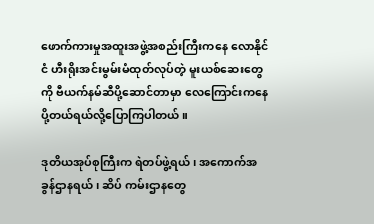ဖောက်ကားမှုအထူးအဖွဲ့အစည်းကြီးကနေ လောနိုင်ငံ ဟီးရိုးအင်းမွမ်းမံထုတ်လုပ်တဲ့ မူးယစ်ဆေးတွေကို ဗီယက်နမ်ဆီပို့ဆောင်တာမှာ လေကြောင်းကနေ ပို့တယ်ရယ်လို့ပြောကြပါတယ်။

ဒုတိယအုပ်စုကြီးက ရဲတပ်ဖွဲ့ရယ်၊ အကောက်အခွန်ဌာနရယ်၊ ဆိပ် ကမ်းဌာနတွေ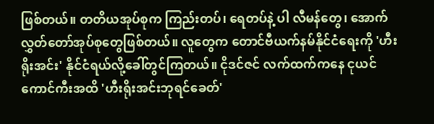ဖြစ်တယ်။ တတိယအုပ်စုက ကြည်းတပ်၊ ရေတပ်နဲ့ ပါ လီမန်တွေ၊ အောက်လွှတ်တော်အုပ်စုတွေဖြစ်တယ်။ လူတွေက တောင်ဗီယက်နမ်နိုင်ငံရေးကို 'ဟီးရိုးအင်း' နိုင်ငံရယ်လို့ခေါ်တွင်ကြတယ်။ ငိုဒင်ဇင် လက်ထက်ကနေ ငုယင် ကောင်ကီးအထိ 'ဟီးရိုးအင်းဘုရင်ခေတ်'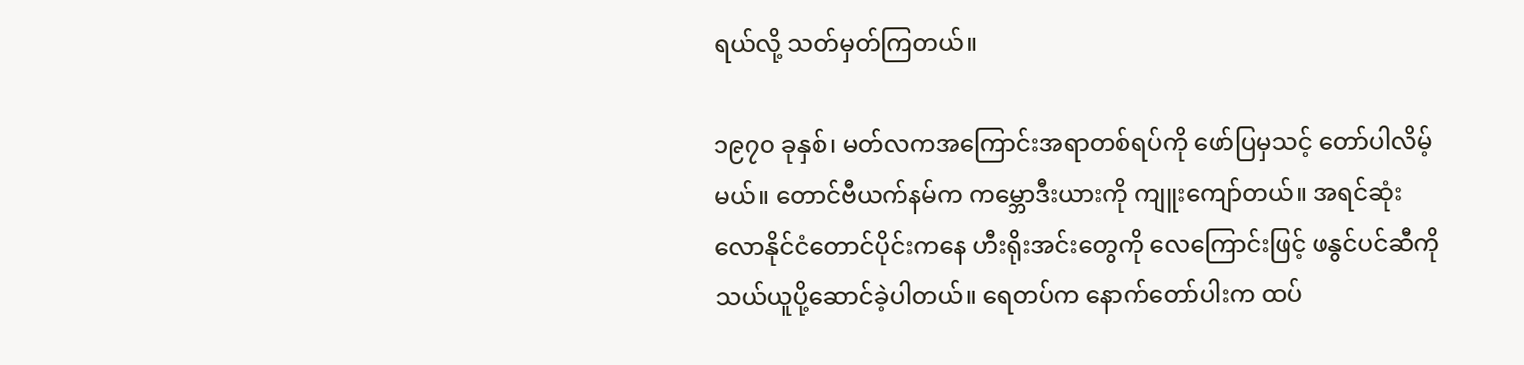ရယ်လို့ သတ်မှတ်ကြတယ်။

၁၉၇၀ ခုနှစ်၊ မတ်လကအကြောင်းအရာတစ်ရပ်ကို ဖော်ပြမှသင့် တော်ပါလိမ့်မယ်။ တောင်ဗီယက်နမ်က ကမ္ဘောဒီးယားကို ကျူးကျော်တယ်။ အရင်ဆုံး လောနိုင်ငံတောင်ပိုင်းကနေ ဟီးရိုးအင်းတွေကို လေကြောင်းဖြင့် ဖနွင်ပင်ဆီကို သယ်ယူပို့ဆောင်ခဲ့ပါတယ်။ ရေတပ်က နောက်တော်ပါးက ထပ်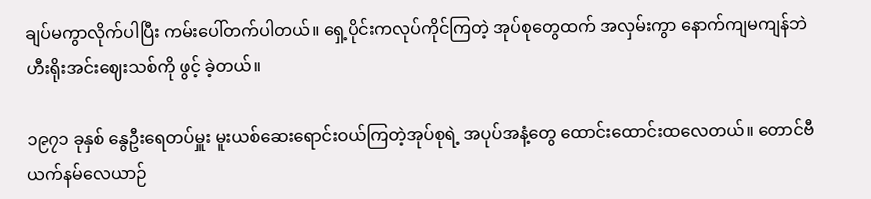ချပ်မကွာလိုက်ပါပြီး ကမ်းပေါ်တက်ပါတယ်။ ရှေ့ပိုင်းကလုပ်ကိုင်ကြတဲ့ အုပ်စုတွေထက် အလှမ်းကွာ နောက်ကျမကျန်ဘဲ ဟီးရိုးအင်းဈေးသစ်ကို ဖွင့် ခဲ့တယ်။

၁၉၇၁ ခုနှစ် နွေဦးရေတပ်မှူး မူးယစ်ဆေးရောင်းဝယ်ကြတဲ့အုပ်စုရဲ့ အပုပ်အနံ့တွေ ထောင်းထောင်းထလေတယ်။ တောင်ဗီယက်နမ်လေယာဉ်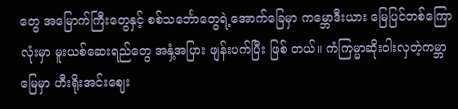တွေ အမြောက်ကြီးတွေနှင့် စစ်သင်္ဘောတွေရဲ့အောက်ခြေမှာ ကမ္ဘောဒီးယား မြေပြင်တစ်ကြောလုံးမှာ မူးယစ်ဆေးရည်တွေ အနှံ့အပြား ဖျန်းပက်ပြီး ဖြစ် တယ်။ ကံကြမ္မာဆိုးဝါးလှတဲ့ကမ္ဘာမြေမှာ ဟီးရိုးအင်းဈေး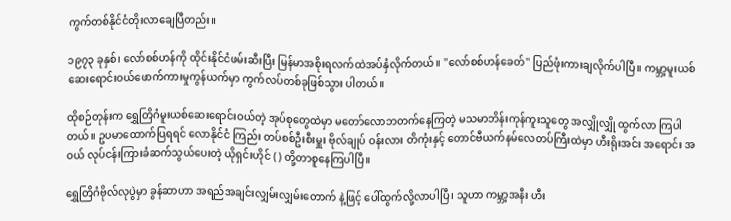ကွက်တစ်နိုင်ငံတိုးလာချေပြီတည်း။

၁၉၇၃ ခုနှစ်၊ လော်စစ်ဟန်ကို ထိုင်းနိုင်ငံဖမ်းဆီးပြီး မြန်မာအစိုးရလက်ထဲအပ်နှံလိုက်တယ်။ ''လော်စစ်ဟန်ခေတ်'' ပြည်ဖုံးကားချလိုက်ပါပြီ။ ကမ္ဘာ့မူးယစ်ဆေးရောင်းဝယ်ဖောက်ကားမှုကွန်ယက်မှာ ကွက်လပ်တစ်ခုဖြစ်သွား ပါတယ်။

ထိုစဉ်တုန်းက ရွှေတြိဂံမူးယစ်ဆေးရောင်းဝယ်တဲ့ အုပ်စုတွေထဲမှာ မတော်လောဘတက်နေကြတဲ့ မသမာဘိန်းကုန်ကူးသူတွေ အလျှိုလျှို ထွက်လာ ကြပါတယ်။ ဥပမာထောက်ပြရရင် လောနိုင်ငံ ကြည်း တပ်စစ်ဦးစီးမှူး ဗိုလ်ချုပ် ဝန်းလား တိကုံးနှင့် တောင်ဗီယက်နမ်လေတပ်ကြီးထဲမှာ ဟီးရိုးအင်း အရောင်း အဝယ် လုပ်ငန်းကြားခံဆက်သွယ်ပေးတဲ့ ယိုရှင်းဟိုင် ( ) တို့တာစူနေကြပါပြီ။

ရွှေတြိဂံဗိုလ်လုပွဲမှာ ခွန်ဆာဟာ အရည်အချင်းလျှမ်းလျှမ်းတောက် နဲ့ဖြင့် ပေါ်ထွက်လို့လာပါပြီ၊ သူဟာ ကမ္ဘာ့အနီး ဟီး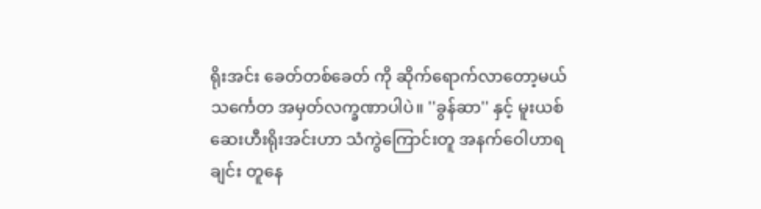ရိုးအင်း ခေတ်တစ်ခေတ် ကို ဆိုက်ရောက်လာတော့မယ် သင်္ကေတ အမှတ်လက္ခဏာပါပဲ။ ''ခွန်ဆာ'' နှင့် မူးယစ်ဆေးဟီးရိုးအင်းဟာ သံကွဲကြောင်းတူ အနက်ဝေါဟာရချင်း တူနေ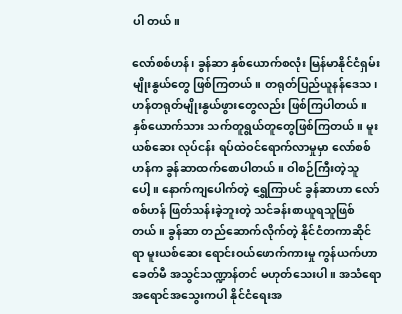ပါ တယ်။

လော်စစ်ဟန်၊ ခွန်ဆာ နှစ်ယောက်စလုံး မြန်မာနိုင်ငံရှမ်းမျိုးနွယ်တွေ ဖြစ်ကြတယ်။ တရုတ်ပြည်ယူနန်ဒေသ၊ ဟန်တရုတ်မျိုးနွယ်ဖွားတွေလည်း ဖြစ်ကြပါတယ်။ နှစ်ယောက်သား သက်တူရွယ်တူတွေဖြစ်ကြတယ်။ မူးယစ်ဆေး လုပ်ငန်း ရပ်ထဲဝင်ရောက်လာမှုမှာ လော်စစ်ဟန်က ခွန်ဆာထက်စောပါတယ်။ ဝါစဉ်ကြီးတဲ့သူပေါ့။ နောက်ကျပေါက်တဲ့ ရွှေကြာပင် ခွန်ဆာဟာ လော်စစ်ဟန် ဖြတ်သန်းခဲ့ဘူးတဲ့ သင်ခန်းစာယူရသူဖြစ်တယ်။ ခွန်ဆာ တည်ဆောက်လိုက်တဲ့ နိုင်ငံတကာဆိုင်ရာ မူးယစ်ဆေး ရောင်းဝယ်ဖောက်ကားမှု ကွန်ယက်ဟာ ခေတ်မီ အသွင်သဏ္ဍာန်တင် မဟုတ်သေးပါ။ အသံရော အရောင်အသွေးကပါ နိုင်ငံရေးအ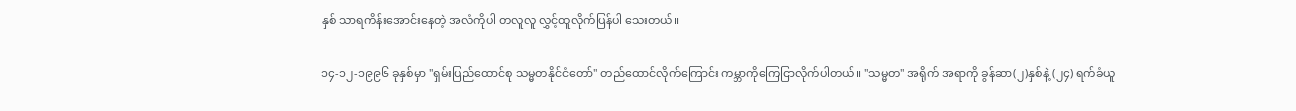နှစ် သာရကိန်းအောင်းနေတဲ့ အလံကိုပါ တလူလူ လွှင့်ထူလိုက်ပြန်ပါ သေးတယ်။

၁၄-၁၂-၁၉၉၆ ခုနှစ်မှာ ''ရှမ်းပြည်ထောင်စု သမ္မတနိုင်ငံတော်'' တည်ထောင်လိုက်ကြောင်း ကမ္ဘာကိုကြေငြာလိုက်ပါတယ်။ ''သမ္မတ'' အရိုက် အရာကို ခွန်ဆာ(၂)နှစ်နဲ့ (၂၄) ရက်ခံယူ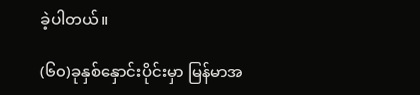ခဲ့ပါတယ်။

(၆၀)ခုနှစ်နှောင်းပိုင်းမှာ မြန်မာအ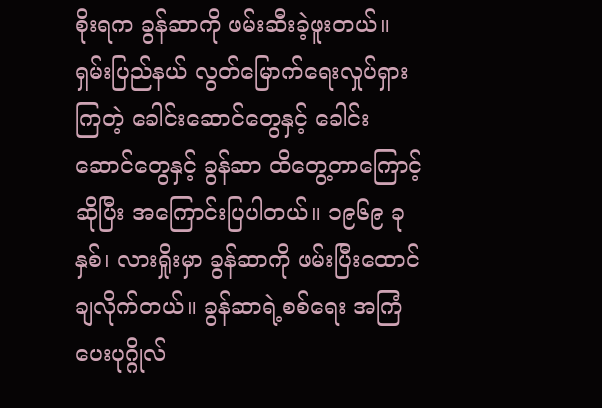စိုးရက ခွန်ဆာကို ဖမ်းဆီးခဲ့ဖူးတယ်။ ရှမ်းပြည်နယ် လွတ်မြောက်ရေးလှုပ်ရှားကြတဲ့ ခေါင်းဆောင်တွေနှင့် ခေါင်း ဆောင်တွေနှင့် ခွန်ဆာ ထိတွေ့တာကြောင့်ဆိုပြီး အကြောင်းပြပါတယ်။ ၁၉၆၉ ခုနှစ်၊ လားရှိုးမှာ ခွန်ဆာကို ဖမ်းပြီးထောင်ချလိုက်တယ်။ ခွန်ဆာရဲ့စစ်ရေး အကြံပေးပုဂ္ဂိုလ်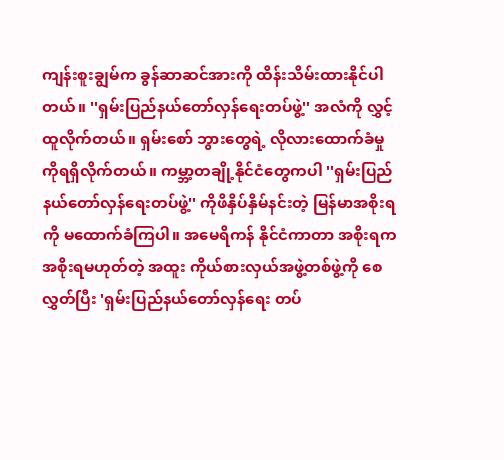ကျန်းစူးချွမ်က ခွန်ဆာဆင်အားကို ထိန်းသိမ်းထားနိုင်ပါတယ်။ ''ရှမ်းပြည်နယ်တော်လှန်ရေးတပ်ဖွဲ့'' အလံကို လွှင့်ထူလိုက်တယ်။ ရှမ်းစော် ဘွားတွေရဲ့ လိုလားထောက်ခံမှုကိုရရှိလိုက်တယ်။ ကမ္ဘာ့တချို့နိုင်ငံတွေကပါ ''ရှမ်းပြည်နယ်တော်လှန်ရေးတပ်ဖွဲ့'' ကိုဖိနှိပ်နှိမ်နင်းတဲ့ မြန်မာအစိုးရကို မထောက်ခံကြပါ။ အမေရိကန် နိုင်ငံကာတာ အစိုးရက အစိုးရမဟုတ်တဲ့ အထူး ကိုယ်စားလှယ်အဖွဲ့တစ်ဖွဲ့ကို စေလွှတ်ပြီး 'ရှမ်းပြည်နယ်တော်လှန်ရေး တပ်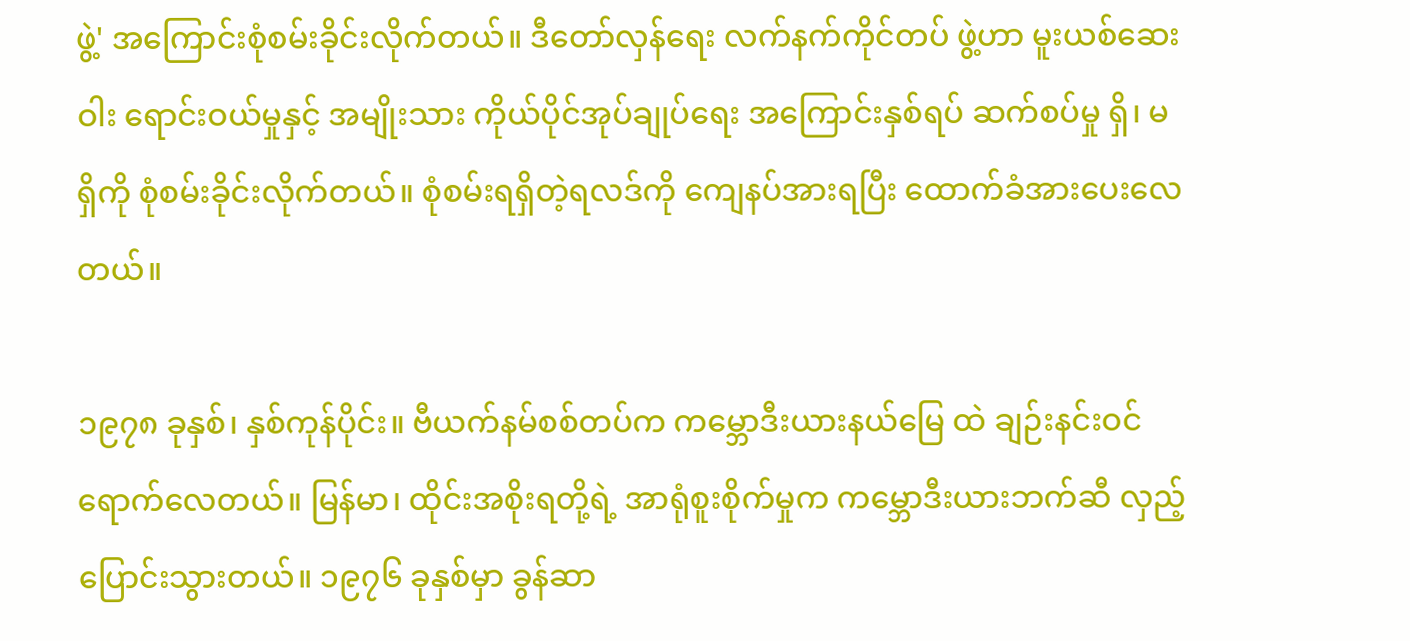ဖွဲ့' အကြောင်းစုံစမ်းခိုင်းလိုက်တယ်။ ဒီတော်လှန်ရေး လက်နက်ကိုင်တပ် ဖွဲ့ဟာ မူးယစ်ဆေးဝါး ရောင်းဝယ်မှုနှင့် အမျိုးသား ကိုယ်ပိုင်အုပ်ချုပ်ရေး အကြောင်းနှစ်ရပ် ဆက်စပ်မှု ရှိ၊ မရှိကို စုံစမ်းခိုင်းလိုက်တယ်။ စုံစမ်းရရှိတဲ့ရလဒ်ကို ကျေနပ်အားရပြီး ထောက်ခံအားပေးလေတယ်။

၁၉၇၈ ခုနှစ်၊ နှစ်ကုန်ပိုင်း။ ဗီယက်နမ်စစ်တပ်က ကမ္ဘောဒီးယားနယ်မြေ ထဲ ချဉ်းနင်းဝင်ရောက်လေတယ်။ မြန်မာ၊ ထိုင်းအစိုးရတို့ရဲ့ အာရုံစူးစိုက်မှုက ကမ္ဘောဒီးယားဘက်ဆီ လှည့်ပြောင်းသွားတယ်။ ၁၉၇၆ ခုနှစ်မှာ ခွန်ဆာ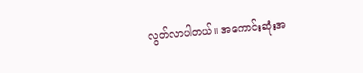လွတ်လာပါတယ်။ အကောင်းဆုံးအ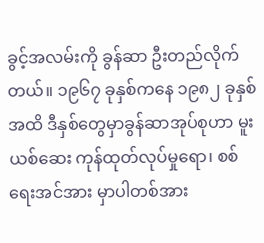ခွင့်အလမ်းကို ခွန်ဆာ ဦးတည်လိုက်တယ်။ ၁၉၆၇ ခုနှစ်ကနေ ၁၉၈၂ ခုနှစ်အထိ ဒီနှစ်တွေမှာခွန်ဆာအုပ်စုဟာ မူးယစ်ဆေး ကုန်ထုတ်လုပ်မှုရော၊ စစ်ရေးအင်အား မှာပါတစ်အား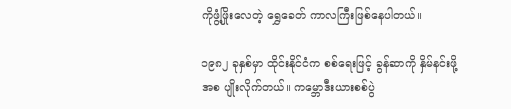ကိုဖွံ့ဖြိုးလေတဲ့ ရွှေခေတ် ကာလကြီးဖြစ်နေပါတယ်။

၁၉၈၂ ခုနှစ်မှာ ထိုင်းနိုင်ငံက စစ်ရေးဖြင့် ခွန်ဆာကို နှိမ်နင်းဖို့ အစ ပျိုးလိုက်တယ်။ ကမ္ဘောဒီးယားစစ်ပွဲ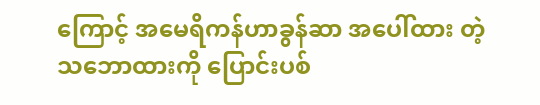ကြောင့် အမေရိကန်ဟာခွန်ဆာ အပေါ်ထား တဲ့ သဘောထားကို ပြောင်းပစ်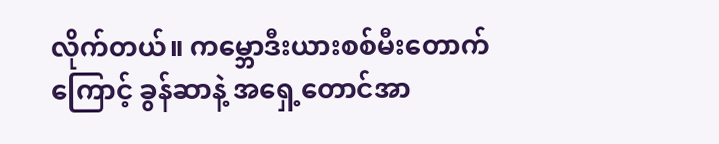လိုက်တယ်။ ကမ္ဘောဒီးယားစစ်မီးတောက်ကြောင့် ခွန်ဆာနဲ့ အရှေ့တောင်အာ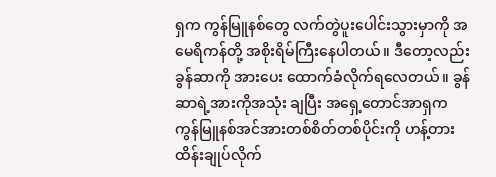ရှက ကွန်မြူနစ်တွေ လက်တွဲပူးပေါင်းသွားမှာကို အမေရိကန်တို့ အစိုးရိမ်ကြီးနေပါတယ်။ ဒီတော့လည်း ခွန်ဆာကို အားပေး ထောက်ခံလိုက်ရလေတယ်။ ခွန်ဆာရဲ့အားကိုအသုံး ချပြီး အရှေ့တောင်အာရှက ကွန်မြူနစ်အင်အားတစ်စိတ်တစ်ပိုင်းကို ဟန့်တားထိန်းချုပ်လိုက်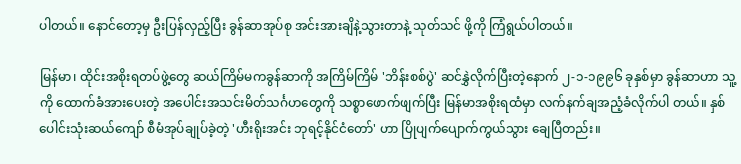ပါတယ်။ နောင်တော့မှ ဦးပြန်လှည့်ပြီး ခွန်ဆာအုပ်စု အင်းအားချိနဲ့သွားတာနဲ့ သုတ်သင် ဖို့ကို ကြံရွယ်ပါတယ်။

မြန်မာ၊ ထိုင်းအစိုးရတပ်ဖွဲ့တွေ ဆယ်ကြိမ်မကခွန်ဆာကို အကြိမ်ကြိမ် 'ဘိန်းစစ်ပွဲ' ဆင်နွှဲလိုက်ပြီးတဲ့နောက် ၂-၁-၁၉၉၆ ခုနှစ်မှာ ခွန်ဆာဟာ သူ့ကို ထောက်ခံအားပေးတဲ့ အပေါင်းအသင်းမိတ်သင်္ဂဟတွေကို သစ္စာဖောက်ဖျက်ပြီး မြန်မာအစိုးရထံမှာ လက်နက်ချအညံ့ခံလိုက်ပါ တယ်။ နှစ်ပေါင်းသုံးဆယ်ကျော် စီမံအုပ်ချုပ်ခဲ့တဲ့ 'ဟီးရိုးအင်း ဘုရင့်နိုင်ငံတော်' ဟာ ပြိုပျက်ပျောက်ကွယ်သွား ချေပြီတည်း။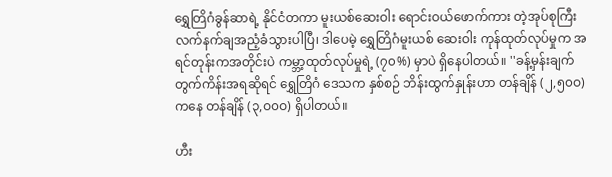ရွှေတြိဂံခွန်ဆာရဲ့ နိုင်ငံတကာ မူးယစ်ဆေးဝါး ရောင်းဝယ်ဖောက်ကား တဲ့အုပ်စုကြီး လက်နက်ချအညံ့ခံသွားပါပြီ၊ ဒါပေမဲ့ ရွှေတြိဂံမူးယစ် ဆေးဝါး ကုန်ထုတ်လုပ်မှုက အရင်တုန်းကအတိုင်းပဲ ကမ္ဘာ့ထုတ်လုပ်မှုရဲ့ (၇၀%) မှာပဲ ရှိနေပါတယ်။ ''ခန့်မှန်းချက်တွက်ကိန်းအရဆိုရင် ရွှေတြိဂံ ဒေသက နှစ်စဉ် ဘိန်းထွက်နှုန်းဟာ တန်ချိန် (၂,၅၀ဝ)ကနေ တန်ချိန် (၃,ဝ၀ဝ) ရှိပါတယ်။

ဟီး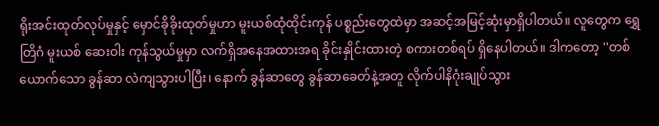ရိုးအင်းထုတ်လုပ်မှုနှင့် မှောင်ခိုခိုးထုတ်မှုဟာ မူးယစ်ထုံထိုင်းကုန် ပစ္စည်းတွေထဲမှာ အဆင့်အမြင့်ဆုံးမှာရှိပါတယ်။ လူတွေက ရွှေတြိဂံ မူးယစ် ဆေးဝါး ကုန်သွယ်မှုမှာ လက်ရှိအနေအထားအရ ခိုင်းနှိုင်းထားတဲ့ စကားတစ်ရပ် ရှိနေပါတယ်။ ဒါကတော့ ''တစ်ယောက်သော ခွန်ဆာ လဲကျသွားပါပြီး၊ နောက် ခွန်ဆာတွေ ခွန်ဆာခေတ်နဲ့အတူ လိုက်ပါနိဂုံးချုပ်သွား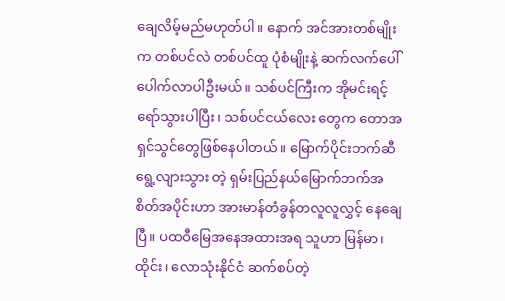ချေလိမ့်မည်မဟုတ်ပါ။ နောက် အင်အားတစ်မျိုးက တစ်ပင်လဲ တစ်ပင်ထူ ပုံစံမျိုးနဲ့ ဆက်လက်ပေါ် ပေါက်လာပါဦးမယ်။ သစ်ပင်ကြီးက အိုမင်းရင့်ရော်သွားပါပြီး၊ သစ်ပင်ငယ်လေး တွေက တောအရှင်သွင်တွေဖြစ်နေပါတယ်။ မြောက်ပိုင်းဘက်ဆီ ရွေ့လျားသွား တဲ့ ရှမ်းပြည်နယ်မြောက်ဘက်အစိတ်အပိုင်းဟာ အားမာန်တံခွန်တလူလူလွှင့် နေချေပြီ။ ပထဝီမြေအနေအထားအရ သူဟာ မြန်မာ၊ ထိုင်း၊ လောသုံးနိုင်ငံ ဆက်စပ်တဲ့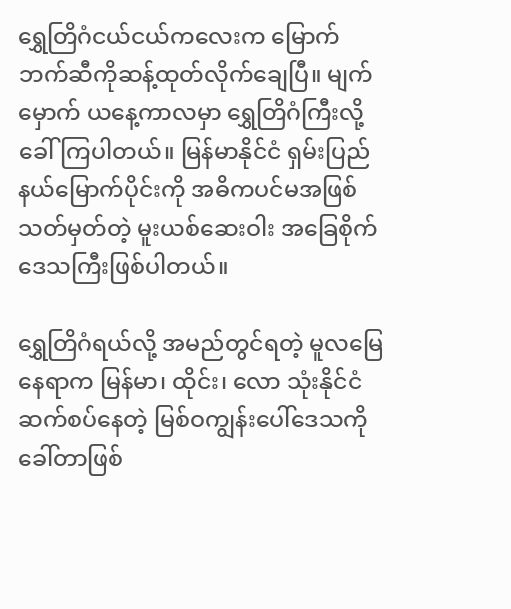ရွှေတြိဂံငယ်ငယ်ကလေးက မြောက်ဘက်ဆီကိုဆန့်ထုတ်လိုက်ချေပြီ။ မျက်မှောက် ယနေ့ကာလမှာ ရွှေတြိဂံကြီးလို့ ခေါ်ကြပါတယ်။ မြန်မာနိုင်ငံ ရှမ်းပြည်နယ်မြောက်ပိုင်းကို အဓိကပင်မအဖြစ် သတ်မှတ်တဲ့ မူးယစ်ဆေးဝါး အခြေစိုက်ဒေသကြီးဖြစ်ပါတယ်။

ရွှေတြိဂံရယ်လို့ အမည်တွင်ရတဲ့ မူလမြေနေရာက မြန်မာ၊ ထိုင်း၊ လော သုံးနိုင်ငံဆက်စပ်နေတဲ့ မြစ်ဝကျွန်းပေါ်ဒေသကိုခေါ်တာဖြစ်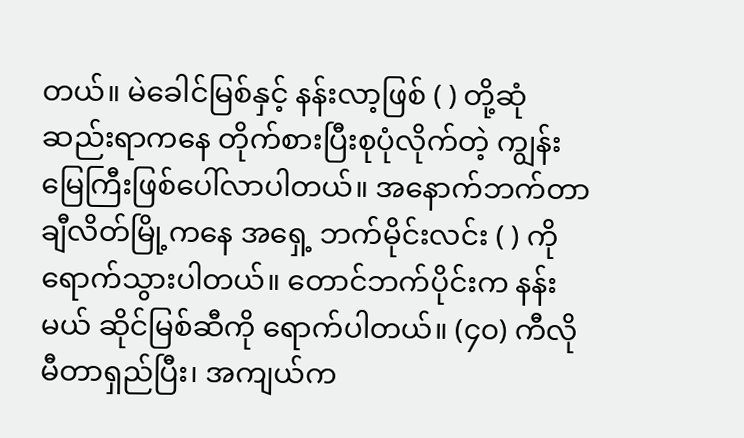တယ်။ မဲခေါင်မြစ်နှင့် နန်းလာ့ဖြစ် ( ) တို့ဆုံဆည်းရာကနေ တိုက်စားပြီးစုပုံလိုက်တဲ့ ကျွန်းမြေကြီးဖြစ်ပေါ်လာပါတယ်။ အနောက်ဘက်တာ ချီလိတ်မြို့ကနေ အရှေ့ ဘက်မိုင်းလင်း ( ) ကို ရောက်သွားပါတယ်။ တောင်ဘက်ပိုင်းက နန်းမယ် ဆိုင်မြစ်ဆီကို ရောက်ပါတယ်။ (၄၀) ကီလို မီတာရှည်ပြီး၊ အကျယ်က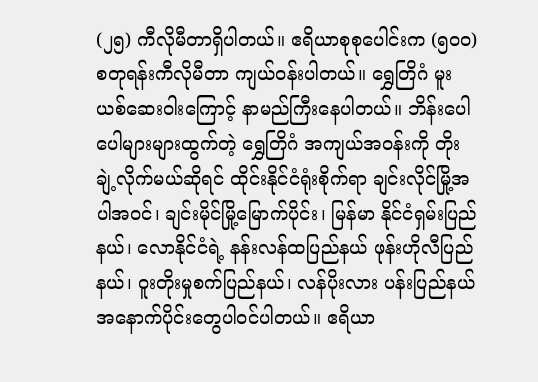(၂၅) ကီလိုမီတာရှိပါတယ်။ ဧရိယာစုစုပေါင်းက (၅၀ဝ) စတုရန်းကီလိုမီတာ ကျယ်ဝန်းပါတယ်။ ရွှေတြိဂံ မူးယစ်ဆေးဝါးကြောင့် နာမည်ကြီးနေပါတယ်။ ဘိန်းပေါပေါများများထွက်တဲ့ ရွှေတြိဂံ အကျယ်အဝန်းကို တိုးချဲ့လိုက်မယ်ဆိုရင် ထိုင်းနိုင်ငံရုံးစိုက်ရာ ချင်းလိုင်မြို့အပါအဝင်၊ ချင်းမိုင်မြို့မြောက်ပိုင်း၊ မြန်မာ နိုင်ငံရှမ်းပြည်နယ်၊ လောနိုင်ငံရဲ့ နန်းလန်ထပြည်နယ် ဖုန်းဟိုလီပြည်နယ်၊ ဝူးတိုးမှုစက်ပြည်နယ်၊ လန်ပိုးလား ပန်းပြည်နယ် အနောက်ပိုင်းတွေပါဝင်ပါတယ်။ ဧရိယာ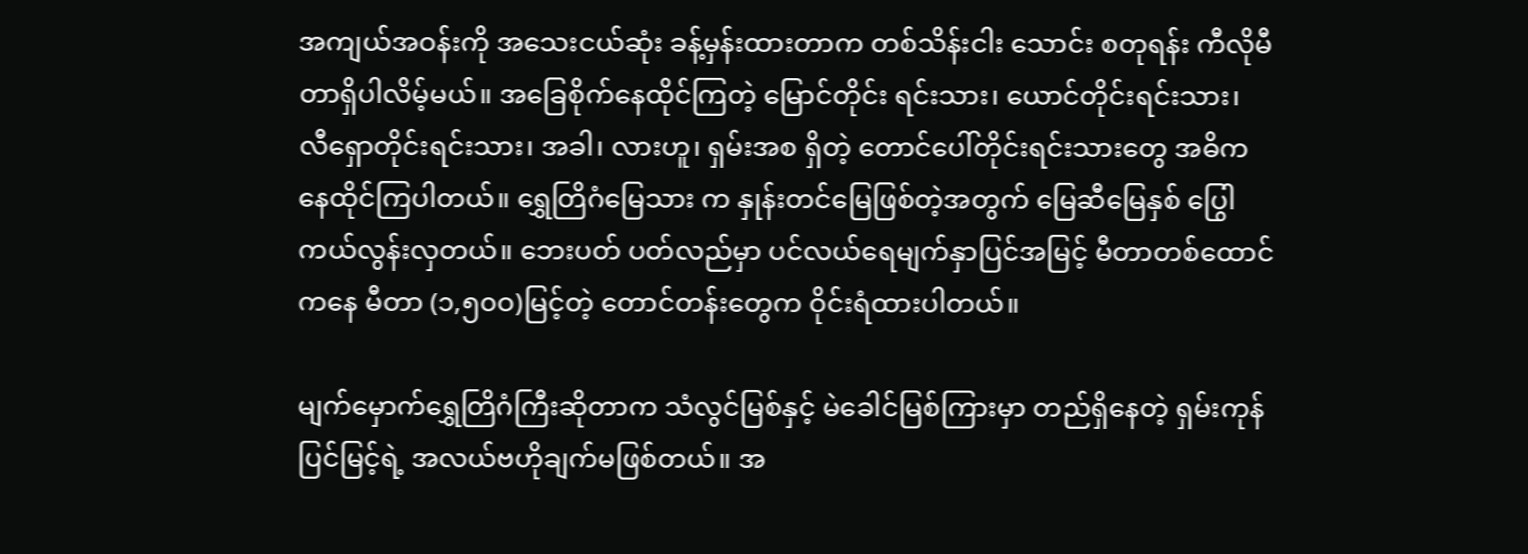အကျယ်အဝန်းကို အသေးငယ်ဆုံး ခန့်မှန်းထားတာက တစ်သိန်းငါး သောင်း စတုရန်း ကီလိုမီတာရှိပါလိမ့်မယ်။ အခြေစိုက်နေထိုင်ကြတဲ့ မြောင်တိုင်း ရင်းသား၊ ယောင်တိုင်းရင်းသား၊ လီရှောတိုင်းရင်းသား၊ အခါ၊ လားဟူ၊ ရှမ်းအစ ရှိတဲ့ တောင်ပေါ်တိုင်းရင်းသားတွေ အဓိကနေထိုင်ကြပါတယ်။ ရွှေတြိဂံမြေသား က နှုန်းတင်မြေဖြစ်တဲ့အတွက် မြေဆီမြေနှစ် ပြွေါကယ်လွန်းလှတယ်။ ဘေးပတ် ပတ်လည်မှာ ပင်လယ်ရေမျက်နှာပြင်အမြင့် မီတာတစ်ထောင်ကနေ မီတာ (၁,၅၀ဝ)မြင့်တဲ့ တောင်တန်းတွေက ဝိုင်းရံထားပါတယ်။

မျက်မှောက်ရွှေတြိဂံကြီးဆိုတာက သံလွင်မြစ်နှင့် မဲခေါင်မြစ်ကြားမှာ တည်ရှိနေတဲ့ ရှမ်းကုန်ပြင်မြင့်ရဲ့ အလယ်ဗဟိုချက်မဖြစ်တယ်။ အ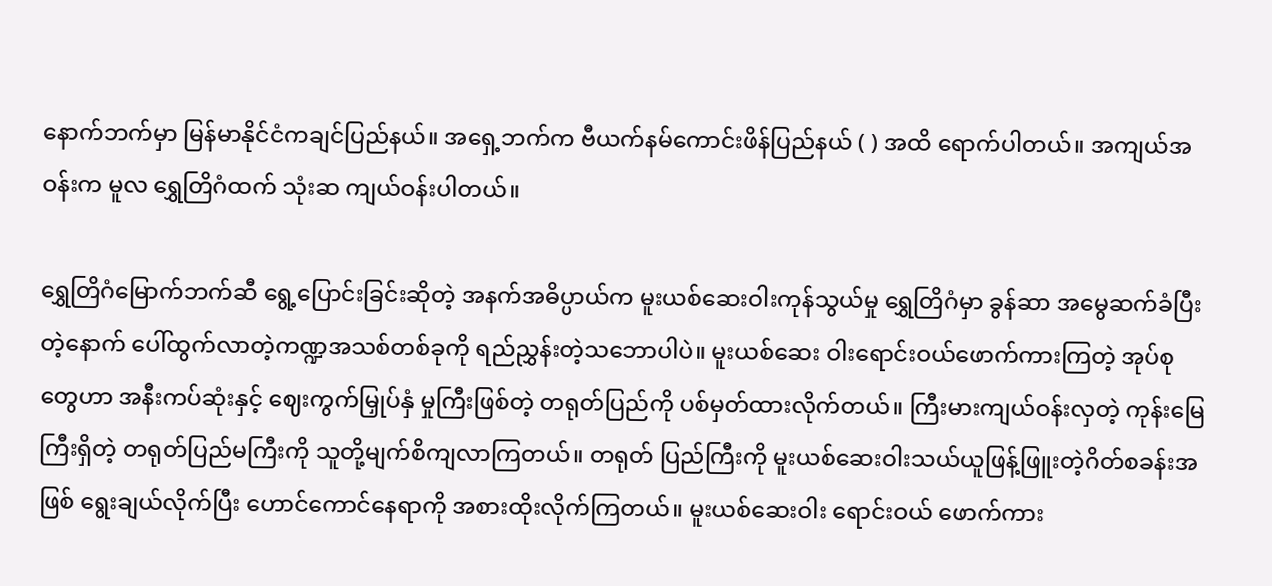နောက်ဘက်မှာ မြန်မာနိုင်ငံကချင်ပြည်နယ်။ အရှေ့ဘက်က ဗီယက်နမ်ကောင်းဖိန်ပြည်နယ် ( ) အထိ ရောက်ပါတယ်။ အကျယ်အဝန်းက မူလ ရွှေတြိဂံထက် သုံးဆ ကျယ်ဝန်းပါတယ်။

ရွှေတြိဂံမြောက်ဘက်ဆီ ရွေ့ပြောင်းခြင်းဆိုတဲ့ အနက်အဓိပ္ပာယ်က မူးယစ်ဆေးဝါးကုန်သွယ်မှု ရွှေတြိဂံမှာ ခွန်ဆာ အမွေဆက်ခံပြီးတဲ့နောက် ပေါ်ထွက်လာတဲ့ကဏ္ဍအသစ်တစ်ခုကို ရည်ညွှန်းတဲ့သဘောပါပဲ။ မူးယစ်ဆေး ဝါးရောင်းဝယ်ဖောက်ကားကြတဲ့ အုပ်စုတွေဟာ အနီးကပ်ဆုံးနှင့် ဈေးကွက်မြှုပ်နှံ မှုကြီးဖြစ်တဲ့ တရုတ်ပြည်ကို ပစ်မှတ်ထားလိုက်တယ်။ ကြီးမားကျယ်ဝန်းလှတဲ့ ကုန်းမြေကြီးရှိတဲ့ တရုတ်ပြည်မကြီးကို သူတို့မျက်စိကျလာကြတယ်။ တရုတ် ပြည်ကြီးကို မူးယစ်ဆေးဝါးသယ်ယူဖြန့်ဖြူးတဲ့ဂိတ်စခန်းအဖြစ် ရွေးချယ်လိုက်ပြီး ဟောင်ကောင်နေရာကို အစားထိုးလိုက်ကြတယ်။ မူးယစ်ဆေးဝါး ရောင်းဝယ် ဖောက်ကား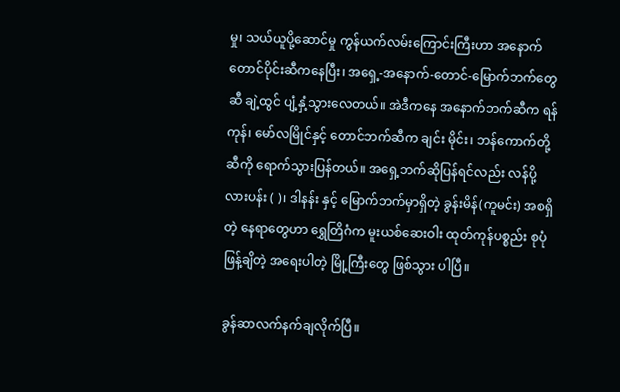မှု၊ သယ်ယူပို့ဆောင်မှု ကွန်ယက်လမ်းကြောင်းကြီးဟာ အနောက် တောင်ပိုင်းဆီကနေပြီး၊ အရှေ့-အနောက်-တောင်-မြောက်ဘက်တွေဆီ ချဲ့ထွင် ပျံ့နှံ့သွားလေတယ်။ အဲဒီကနေ အနောက်ဘက်ဆီက ရန်ကုန်၊ မော်လမြိုင်နှင့် တောင်ဘက်ဆီက ချင်း မိုင်း၊ ဘန်ကောက်တို့ဆီကို ရောက်သွားပြန်တယ်။ အရှေ့ဘက်ဆိုပြန်ရင်လည်း လန်ပို့လားပန်း ( )၊ ဒါနန်း နှင့် မြောက်ဘက်မှာရှိတဲ့ ခွန်းမိန်(ကူမင်း) အစရှိတဲ့ နေရာတွေဟာ ရွှေတြိဂံက မူးယစ်ဆေးဝါး ထုတ်ကုန်ပစ္စည်း စုပုံဖြန့်ချိတဲ့ အရေးပါတဲ့ မြို့ကြီးတွေ ဖြစ်သွား ပါပြီ။

ခွန်ဆာလက်နက်ချလိုက်ပြီ။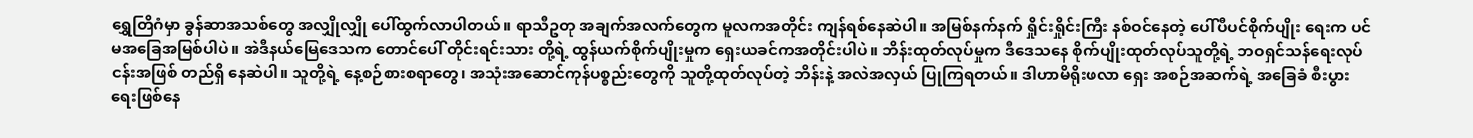ရွှေတြိဂံမှာ ခွန်ဆာအသစ်တွေ အလျှိုလျှို ပေါ်ထွက်လာပါတယ်။ ရာသီဥတု အချက်အလက်တွေက မူလကအတိုင်း ကျန်ရစ်နေဆဲပါ။ အမြစ်နက်နက် ရှိုင်းရှိုင်းကြီး နစ်ဝင်နေတဲ့ ပေါ်ပီပင်စိုက်ပျိုး ရေးက ပင်မအခြေအမြစ်ပါပဲ။ အဲဒီနယ်မြေဒေသက တောင်ပေါ် တိုင်းရင်းသား တို့ရဲ့ ထွန်ယက်စိုက်ပျိုးမှုက ရှေးယခင်ကအတိုင်းပါပဲ။ ဘိန်းထုတ်လုပ်မှုက ဒီဒေသနေ စိုက်ပျိုးထုတ်လုပ်သူတို့ရဲ့ ဘဝရှင်သန်ရေးလုပ်ငန်းအဖြစ် တည်ရှိ နေဆဲပါ။ သူတို့ရဲ့ နေ့စဉ်စားစရာတွေ၊ အသုံးအဆောင်ကုန်ပစ္စည်းတွေကို သူတို့ထုတ်လုပ်တဲ့ ဘိန်းနဲ့ အလဲအလှယ် ပြုကြရတယ်။ ဒါဟာမိရိုးဖလာ ရှေး အစဉ်အဆက်ရဲ့ အခြေခံ စီးပွားရေးဖြစ်နေ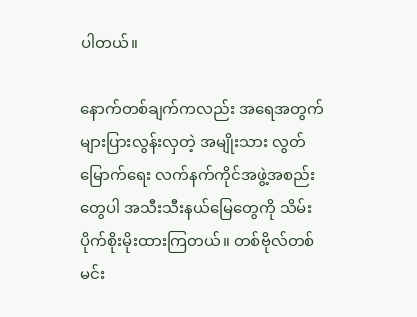ပါတယ်။

နောက်တစ်ချက်ကလည်း အရေအတွက်များပြားလွန်းလှတဲ့ အမျိုးသား လွတ်မြောက်ရေး လက်နက်ကိုင်အဖွဲ့အစည်းတွေပါ အသီးသီးနယ်မြေတွေကို သိမ်းပိုက်စိုးမိုးထားကြတယ်။ တစ်ဗိုလ်တစ်မင်း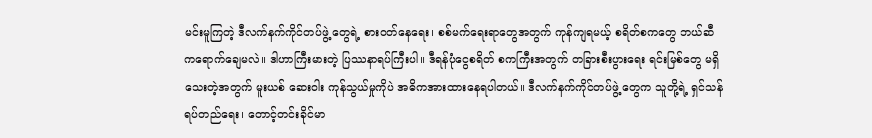မင်းမူကြတဲ့ ဒီလက်နက်ကိုင်တပ်ဖွဲ့ တွေရဲ့ စားဝတ်နေရေး၊ စစ်မက်ရေးရာတွေအတွက် ကုန်ကျရမယ့် စရိတ်စကတွေ ဘယ်ဆီကရောက်ချေမလဲ။ ဒါဟာကြီးမားတဲ့ ပြဿနာရပ်ကြီးပါ။ ဒီရန်ပုံငွေစရိတ် စကကြီးအတွက် တခြားစီးပွားရေး ရင်းမြစ်တွေ မရှိသေးတဲ့အတွက် မူးယစ် ဆေးဝါး ကုန်သွယ်မှုကိုပဲ အဓိကအားထားနေရပါတယ်။ ဒီလက်နက်ကိုင်တပ်ဖွဲ့ တွေက သူတို့ရဲ့ ရှင်သန်ရပ်တည်ရေး၊ တောင့်တင်းခိုင်မာ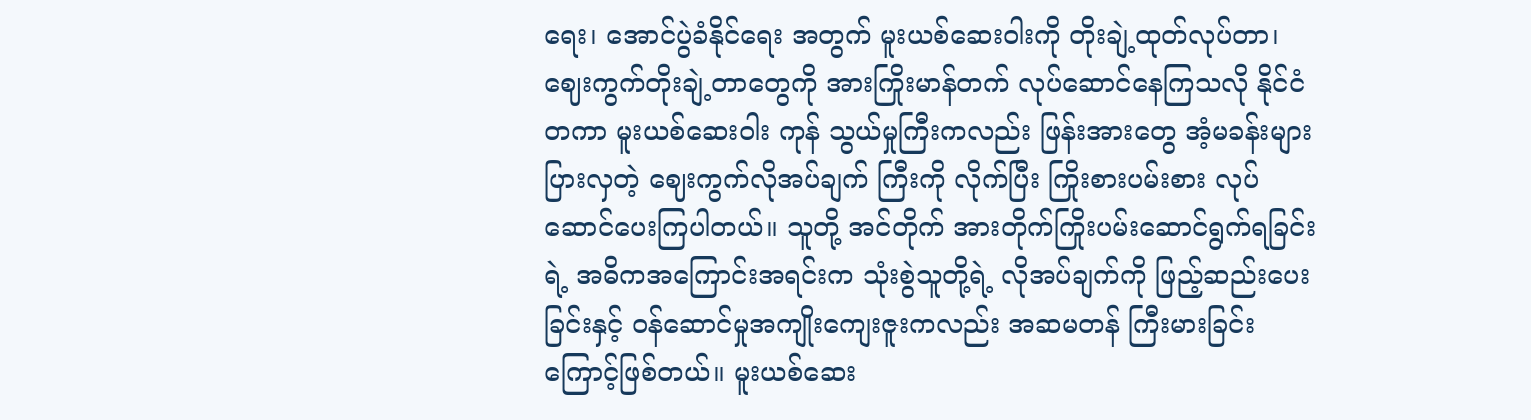ရေး၊ အောင်ပွဲခံနိုင်ရေး အတွက် မူးယစ်ဆေးဝါးကို တိုးချဲ့ထုတ်လုပ်တာ၊ ဈေးကွက်တိုးချဲ့တာတွေကို အားကြိုးမာန်တက် လုပ်ဆောင်နေကြသလို နိုင်ငံတကာ မူးယစ်ဆေးဝါး ကုန် သွယ်မှုကြီးကလည်း ဖြန်းအားတွေ အံ့မခန်းများပြားလှတဲ့ ဈေးကွက်လိုအပ်ချက် ကြီးကို လိုက်ပြီး ကြိုးစားပမ်းစား လုပ်ဆောင်ပေးကြပါတယ်။ သူတို့ အင်တိုက် အားတိုက်ကြိုးပမ်းဆောင်ရွက်ရခြင်းရဲ့ အဓိကအကြောင်းအရင်းက သုံးစွဲသူတို့ရဲ့ လိုအပ်ချက်ကို ဖြည့်ဆည်းပေးခြင်းနှင့် ဝန်ဆောင်မှုအကျိုးကျေးဇူးကလည်း အဆမတန် ကြီးမားခြင်းကြောင့်ဖြစ်တယ်။ မူးယစ်ဆေး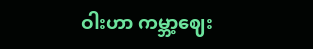ဝါးဟာ ကမ္ဘာ့ဈေး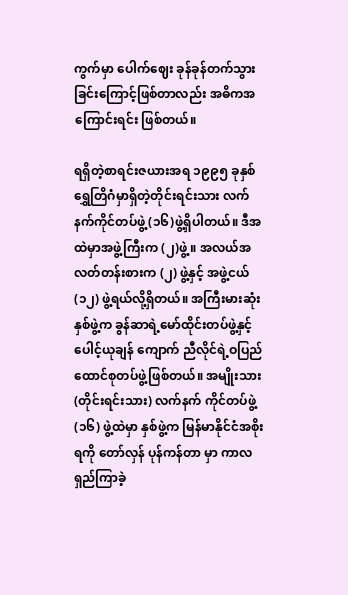ကွက်မှာ ပေါက်ဈေး ခုန်ခုန်တက်သွားခြင်းကြောင့်ဖြစ်တာလည်း အဓိကအကြောင်းရင်း ဖြစ်တယ်။

ရရှိတဲ့စာရင်းဇယားအရ ၁၉၉၅ ခုနှစ် ရွှေတြိဂံမှာရှိတဲ့တိုင်းရင်းသား လက်နက်ကိုင်တပ်ဖွဲ့ (၁၆)ဖွဲ့ရှိပါတယ်။ ဒီအထဲမှာအဖွဲ့ကြီးက (၂)ဖွဲ့။ အလယ်အလတ်တန်းစားက (၂) ဖွဲ့နှင့် အဖွဲ့ငယ် (၁၂) ဖွဲ့ရယ်လို့ရှိတယ်။ အကြီးမားဆုံးနှစ်ဖွဲ့က ခွန်ဆာရဲ့မော်ထိုင်းတပ်ဖွဲ့နှင့် ပေါင့်ယုချန် ကျောက် ညီလိုင်ရဲ့ဝပြည်ထောင်စုတပ်ဖွဲ့ဖြစ်တယ်။ အမျိုးသား (တိုင်းရင်းသား) လက်နက် ကိုင်တပ်ဖွဲ့ (၁၆) ဖွဲ့ထဲမှာ နှစ်ဖွဲ့က မြန်မာနိုင်ငံအစိုးရကို တော်လှန် ပုန်ကန်တာ မှာ ကာလရှည်ကြာခဲ့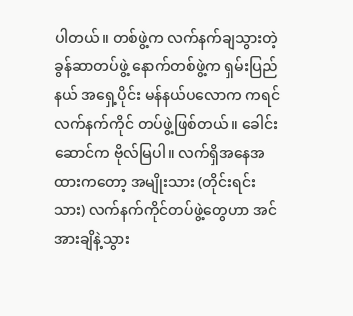ပါတယ်။ တစ်ဖွဲ့က လက်နက်ချသွားတဲ့ ခွန်ဆာတပ်ဖွဲ့ နောက်တစ်ဖွဲ့က ရှမ်းပြည်နယ် အရှေ့ပိုင်း မန်နယ်ပလောက ကရင်လက်နက်ကိုင် တပ်ဖွဲ့ဖြစ်တယ်။ ခေါင်းဆောင်က ဗိုလ်မြပါ။ လက်ရှိအနေအထားကတော့ အမျိုးသား (တိုင်းရင်းသား) လက်နက်ကိုင်တပ်ဖွဲ့တွေဟာ အင်အားချိနဲ့သွား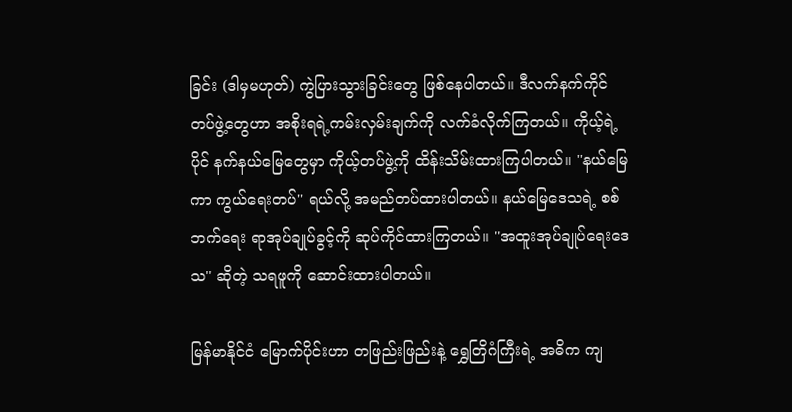ခြင်း (ဒါမှမဟုတ်) ကွဲပြားသွားခြင်းတွေ ဖြစ်နေပါတယ်။ ဒီလက်နက်ကိုင် တပ်ဖွဲ့တွေဟာ အစိုးရရဲ့ကမ်းလှမ်းချက်ကို လက်ခံလိုက်ကြတယ်။ ကိုယ့်ရဲ့ပိုင် နက်နယ်မြေတွေမှာ ကိုယ့်တပ်ဖွဲ့ကို ထိန်းသိမ်းထားကြပါတယ်။ ''နယ်မြေကာ ကွယ်ရေးတပ်'' ရယ်လို့ အမည်တပ်ထားပါတယ်။ နယ်မြေဒေသရဲ့ စစ်ဘက်ရေး ရာအုပ်ချုပ်ခွင့်ကို ဆုပ်ကိုင်ထားကြတယ်။ ''အထူးအုပ်ချုပ်ရေးဒေသ'' ဆိုတဲ့ သရဖူကို ဆောင်းထားပါတယ်။

မြန်မာနိုင်ငံ မြောက်ပိုင်းဟာ တဖြည်းဖြည်းနဲ့ ရွှေတြိဂံကြီးရဲ့ အဓိက ကျ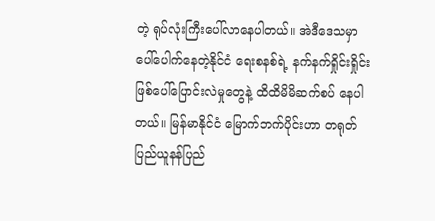တဲ့ ရုပ်လုံးကြီးပေါ်လာနေပါတယ်။ အဲဒီဒေသမှာပေါ်ပေါက်နေတဲ့နိုင်ငံ ရေးစနစ်ရဲ့ နက်နက်ရှိုင်းရှိုင်းဖြစ်ပေါ်ပြောင်းလဲမှုတွေနဲ့ ထိထိမိမိဆက်စပ် နေပါတယ်။ မြန်မာနိုင်ငံ မြောက်ဘက်ပိုင်းဟာ တရုတ်ပြည်ယူနန်ပြည်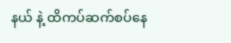နယ် နဲ့ ထိကပ်ဆက်စပ်နေ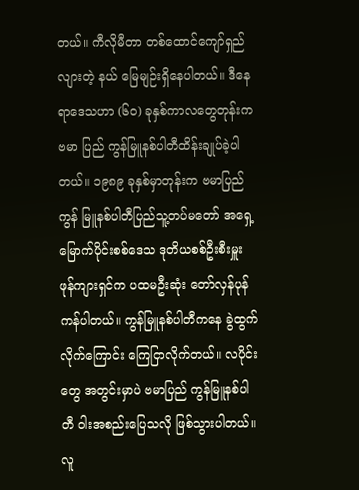တယ်။ ကီလိုမီတာ တစ်ထောင်ကျော်ရှည်လျားတဲ့ နယ် မြေမျဉ်းရှိနေပါတယ်။ ဒီနေရာဒေသဟာ (၆၀) ခုနှစ်ကာလတွေတုန်းက ဗမာ ပြည် ကွန်မြူနစ်ပါတီထိန်းချုပ်ခဲ့ပါတယ်။ ၁၉၈၉ ခုနှစ်မှာတုန်းက ဗမာပြည်ကွန် မြူနစ်ပါတီပြည်သူ့တပ်မတော် အရှေ့မြောက်ပိုင်းစစ်ဒေသ ဒုတိယစစ်ဦးစီးမှူး ဖုန်ကျားရှင်က ပထမဦးဆုံး တော်လှန်ပုန်ကန်ပါတယ်။ ကွန်မြူနစ်ပါတီကနေ ခွဲထွက်လိုက်ကြောင်း ကြေငြာလိုက်တယ်။ လပိုင်းတွေ အတွင်းမှာပဲ ဗမာပြည် ကွန်မြူနစ်ပါတီ ဝါးအစည်းပြေသလို ဖြစ်သွားပါတယ်။ လူ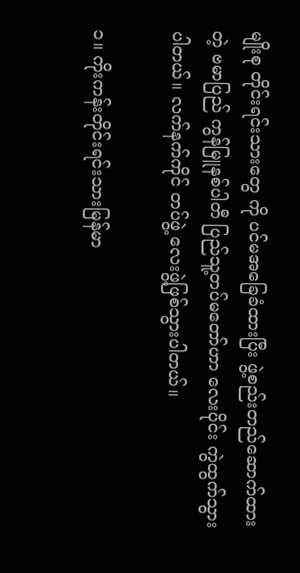မျိုးစု တိုင်းရင်းသားတွေ ကို ပင်မအခြေခံထားပြီး ဖွဲ့စည်းတည်ဆောက်ထားတဲ့ ဗမာပြည် ကွန်မြူနစ်ပါတီ ပြည်သူ့တပ်မတော်ဟာ လေးပိုင်း ကွဲထွက်သွားပါတယ်။ လက်နက်ကိုင် တပ်ဖွဲ့ လေးဖွဲ့ဖြစ်သွားပါတယ်။

၁။ ကိုးကန်းတိုင်းရင်းသားမြန်မာ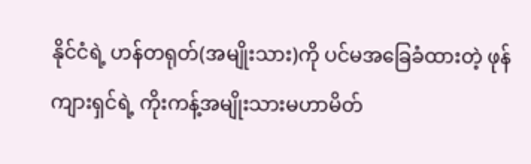နိုင်ငံရဲ့ ဟန်တရုတ်(အမျိုးသား)ကို ပင်မအခြေခံထားတဲ့ ဖုန်ကျားရှင်ရဲ့ ကိုးကန့်အမျိုးသားမဟာမိတ်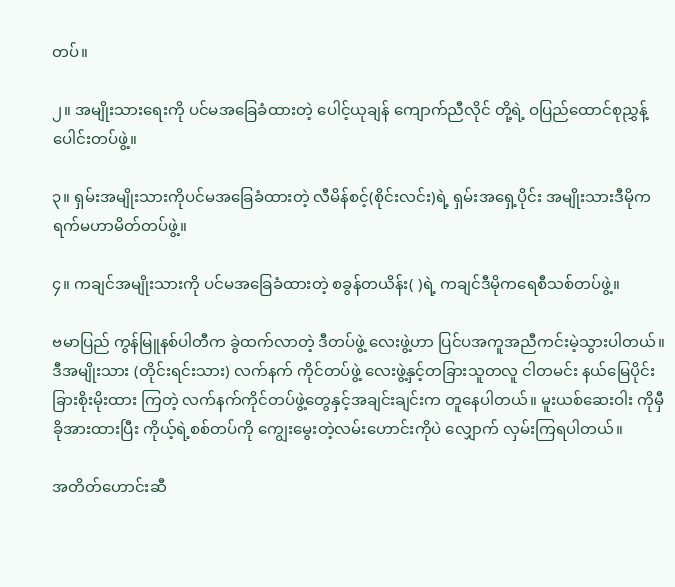တပ်။

၂။ အမျိုးသားရေးကို ပင်မအခြေခံထားတဲ့ ပေါင့်ယုချန် ကျောက်ညီလိုင် တို့ရဲ့ ဝပြည်ထောင်စုညွှန့်ပေါင်းတပ်ဖွဲ့။

၃။ ရှမ်းအမျိုးသားကိုပင်မအခြေခံထားတဲ့ လီမိန်စင့်(စိုင်းလင်း)ရဲ့ ရှမ်းအရှေ့ပိုင်း အမျိုးသားဒီမိုကရက်မဟာမိတ်တပ်ဖွဲ့။

၄။ ကချင်အမျိုးသားကို ပင်မအခြေခံထားတဲ့ စခွန်တယိန်း( )ရဲ့ ကချင်ဒီမိုကရေစီသစ်တပ်ဖွဲ့။

ဗမာပြည် ကွန်မြူနစ်ပါတီက ခွဲထက်လာတဲ့ ဒီတပ်ဖွဲ့ လေးဖွဲ့ဟာ ပြင်ပအကူအညီကင်းမဲ့သွားပါတယ်။ ဒီအမျိုးသား (တိုင်းရင်းသား) လက်နက် ကိုင်တပ်ဖွဲ့ လေးဖွဲ့နှင့်တခြားသူတလူ ငါတမင်း နယ်မြေပိုင်းခြားစိုးမိုးထား ကြတဲ့ လက်နက်ကိုင်တပ်ဖွဲ့တွေနှင့်အချင်းချင်းက တူနေပါတယ်။ မူးယစ်ဆေးဝါး ကိုမှီခိုအားထားပြီး ကိုယ့်ရဲ့စစ်တပ်ကို ကျွေးမွေးတဲ့လမ်းဟောင်းကိုပဲ လျှောက် လှမ်းကြရပါတယ်။

အတိတ်ဟောင်းဆီ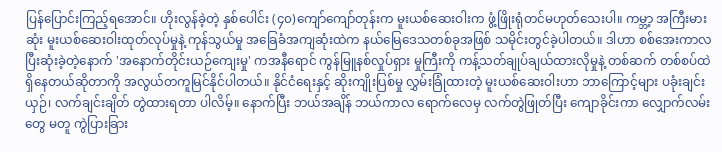ပြန်ပြောင်းကြည့်ရအောင်။ ဟိုးလွန်ခဲ့တဲ့ နှစ်ပေါင်း (၄၀)ကျော်ကျော်တုန်းက မူးယစ်ဆေးဝါးက ဖွံ့ဖြိုးရုံတင်မဟုတ်သေးပါ။ ကမ္ဘာ့ အကြီးမားဆုံး မူးယစ်ဆေးဝါးထုတ်လုပ်မှုနဲ့ ကုန်သွယ်မှု အခြေခံအကျဆုံးထဲက နယ်မြေဒေသတစ်ခုအဖြစ် သမိုင်းတွင်ခဲ့ပါတယ်။ ဒါဟာ စစ်အေးကာလ ပြီးဆုံးခဲ့တဲ့နောက် 'အနောက်တိုင်းယဉ်ကျေးမှု' ကအနီရောင် ကွန်မြူနစ်လှုပ်ရှား မှုကြီးကို ကန့်သတ်ချုပ်ချယ်ထားလိုမှုနဲ့ တစ်ဆက် တစ်စပ်ထဲရှိနေတယ်ဆိုတာကို အလွယ်တကူမြင်နိုင်ပါတယ်။ နိုင်ငံရေးနှင့် ဆိုးကျိုးပြစ်မှု လွှမ်းခြုံထားတဲ့ မူးယစ်ဆေးဝါးဟာ ဘာကြောင့်များ ပခုံးချင်းယှဉ်၊ လက်ချင်းချိတ် တွဲထားရတာ ပါလိမ့်။ နောက်ပြီး ဘယ်အချိန် ဘယ်ကာလ ရောက်လေမှ လက်တွဲဖြုတ်ပြီး ကျောခိုင်းကာ လျှောက်လမ်းတွေ မတူ ကွဲပြားခြား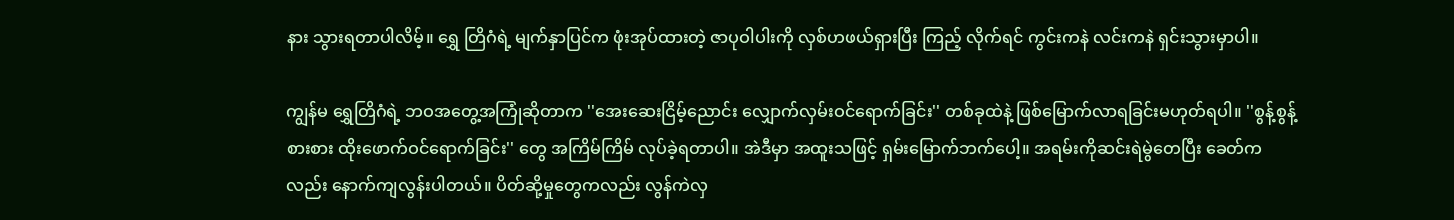နား သွားရတာပါလိမ့်။ ရွှေ တြိဂံရဲ့ မျက်နှာပြင်က ဖုံးအုပ်ထားတဲ့ ဇာပုဝါပါးကို လှစ်ဟဖယ်ရှားပြီး ကြည့် လိုက်ရင် ကွင်းကနဲ လင်းကနဲ ရှင်းသွားမှာပါ။

ကျွန်မ ရွှေတြိဂံရဲ့ ဘဝအတွေ့အကြုံဆိုတာက ''အေးဆေးငြိမ့်ညောင်း လျှောက်လှမ်းဝင်ရောက်ခြင်း'' တစ်ခုထဲနဲ့ ဖြစ်မြောက်လာရခြင်းမဟုတ်ရပါ။ ''စွန့်စွန့်စားစား ထိုးဖောက်ဝင်ရောက်ခြင်း'' တွေ အကြိမ်ကြိမ် လုပ်ခဲ့ရတာပါ။ အဲဒီမှာ အထူးသဖြင့် ရှမ်းမြောက်ဘက်ပေါ့။ အရမ်းကိုဆင်းရဲမွဲတေပြီး ခေတ်က လည်း နောက်ကျလွန်းပါတယ်။ ပိတ်ဆို့မှုတွေကလည်း လွန်ကဲလှ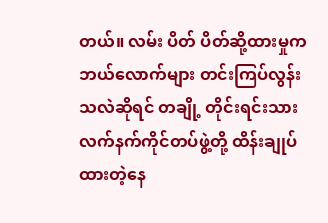တယ်။ လမ်း ပိတ် ပိတ်ဆို့ထားမှုက ဘယ်လောက်များ တင်းကြပ်လွန်းသလဲဆိုရင် တချို့ တိုင်းရင်းသား လက်နက်ကိုင်တပ်ဖွဲ့တို့ ထိန်းချုပ်ထားတဲ့နေ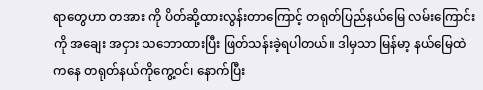ရာတွေဟာ တအား ကို ပိတ်ဆို့ထားလွန်းတာကြောင့် တရုတ်ပြည်နယ်မြေ လမ်းကြောင်းကို အချေး အငှား သဘောထားပြီး ဖြတ်သန်းခဲ့ရပါတယ်။ ဒါမှသာ မြန်မာ့ နယ်မြေထဲကနေ တရုတ်နယ်ကိုကွေ့ဝင်၊ နောက်ပြီး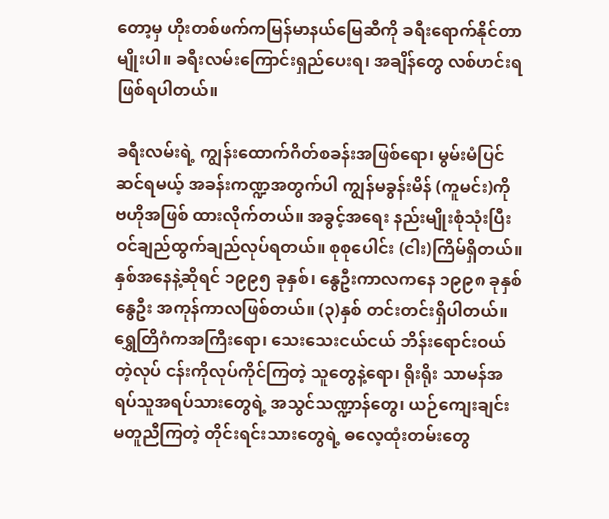တော့မှ ဟိုးတစ်ဖက်ကမြန်မာနယ်မြေဆီကို ခရီးရောက်နိုင်တာမျိုးပါ။ ခရီးလမ်းကြောင်းရှည်ပေးရ၊ အချိန်တွေ လစ်ဟင်းရ ဖြစ်ရပါတယ်။

ခရီးလမ်းရဲ့ ကျွန်းထောက်ဂိတ်စခန်းအဖြစ်ရော၊ မွမ်းမံပြင်ဆင်ရမယ့် အခန်းကဏ္ဍအတွက်ပါ ကျွန်မခွန်းမိန် (ကူမင်း)ကို ဗဟိုအဖြစ် ထားလိုက်တယ်။ အခွင့်အရေး နည်းမျိုးစုံသုံးပြီး ဝင်ချည်ထွက်ချည်လုပ်ရတယ်။ စုစုပေါင်း (ငါး)ကြိမ်ရှိတယ်။ နှစ်အနေနဲ့ဆိုရင် ၁၉၉၅ ခုနှစ်၊ နွေဦးကာလကနေ ၁၉၉၈ ခုနှစ် နွေဦး အကုန်ကာလဖြစ်တယ်။ (၃)နှစ် တင်းတင်းရှိပါတယ်။ ရွှေတြိဂံကအကြီးရော၊ သေးသေးငယ်ငယ် ဘိန်းရောင်းဝယ်တဲ့လုပ် ငန်းကိုလုပ်ကိုင်ကြတဲ့ သူတွေနဲ့ရော၊ ရိုးရိုး သာမန်အရပ်သူအရပ်သားတွေရဲ့ အသွင်သဏ္ဍာန်တွေ၊ ယဉ်ကျေးချင်း မတူညီကြတဲ့ တိုင်းရင်းသားတွေရဲ့ ဓလေ့ထုံးတမ်းတွေ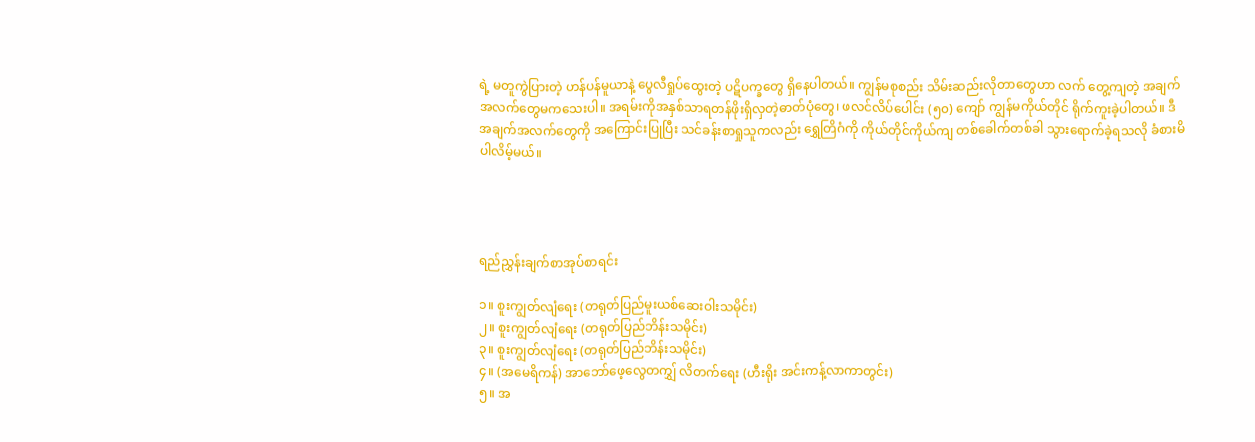ရဲ့ မတူကွဲပြားတဲ့ ဟန်ပန်မူယာနဲ့ ပွေလီရှုပ်ထွေးတဲ့ ပဋိပက္ခတွေ ရှိနေပါတယ်။ ကျွန်မစုစည်း သိမ်းဆည်းလိုတာတွေဟာ လက် တွေ့ကျတဲ့ အချက်အလက်တွေမကသေးပါ။ အရမ်းကိုအနှစ်သာရတန်ဖိုးရှိလှတဲ့ဓာတ်ပုံတွေ၊ ဖလင်လိပ်ပေါင်း (၅၀) ကျော် ကျွန်မကိုယ်တိုင် ရိုက်ကူးခဲ့ပါတယ်။ ဒီအချက်အလက်တွေကို အကြောင်းပြုပြီး သင်ခန်းစာရှုသူကလည်း ရွှေတြိဂံကို ကိုယ်တိုင်ကိုယ်ကျ တစ်ခေါက်တစ်ခါ သွားရောက်ခဲ့ရသလို ခံစားမိပါလိမ့်မယ်။




ရည်ညွှန်းချက်စာအုပ်စာရင်း

၁။ စူးကျွတ်လျံရေး (တရုတ်ပြည်မူးယစ်ဆေးဝါးသမိုင်း)
၂။ စူးကျွတ်လျံရေး (တရုတ်ပြည်ဘိန်းသမိုင်း)
၃။ စူးကျွတ်လျံရေး (တရုတ်ပြည်ဘိန်းသမိုင်း)
၄။ (အမေရိကန်) အာဘော်ဖေ့လွေတကျွှ် လိတက်ရေး (ဟီးရိုး အင်းကန့်လာကာတွင်း)
၅။ အ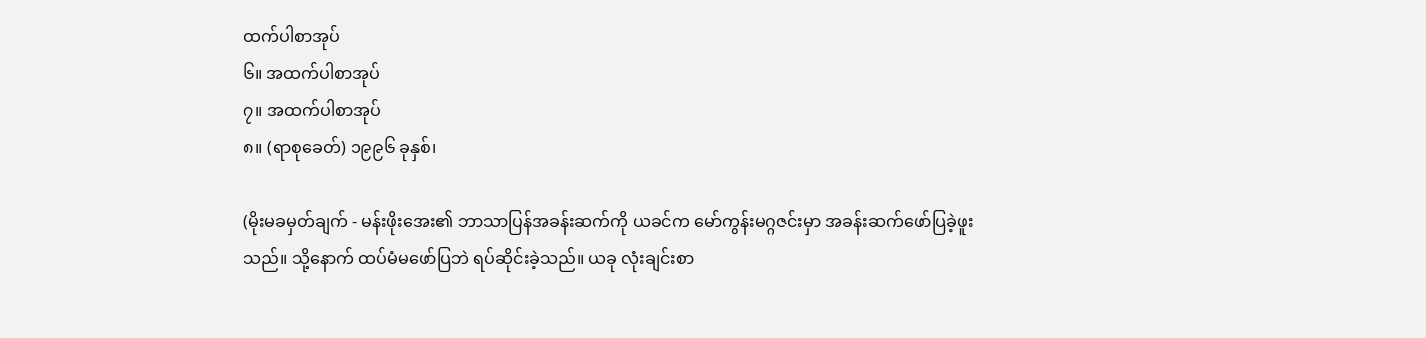ထက်ပါစာအုပ်
၆။ အထက်ပါစာအုပ်
၇။ အထက်ပါစာအုပ်
၈။ (ရာစုခေတ်) ၁၉၉၆ ခုနှစ်၊

(မိုးမခမှတ်ချက် - မန်းဖိုးအေး၏ ဘာသာပြန်အခန်းဆက်ကို ယခင်က မော်ကွန်းမဂ္ဂဇင်းမှာ အခန်းဆက်ဖော်ပြခဲ့ဖူးသည်။ သို့နောက် ထပ်မံမဖော်ပြဘဲ ရပ်ဆိုင်းခဲ့သည်။ ယခု လုံးချင်းစာ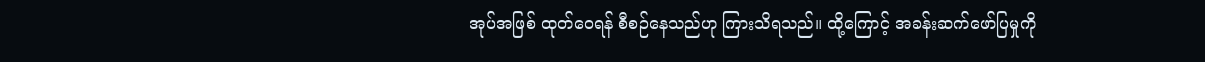အုပ်အဖြစ် ထုတ်ဝေရန် စီစဉ်နေသည်ဟု ကြားသိရသည်။ ထို့ကြောင့် အခန်းဆက်ဖော်ပြမှုကို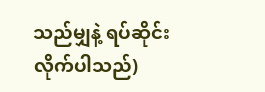သည်မျှနဲ့ ရပ်ဆိုင်းလိုက်ပါသည်)